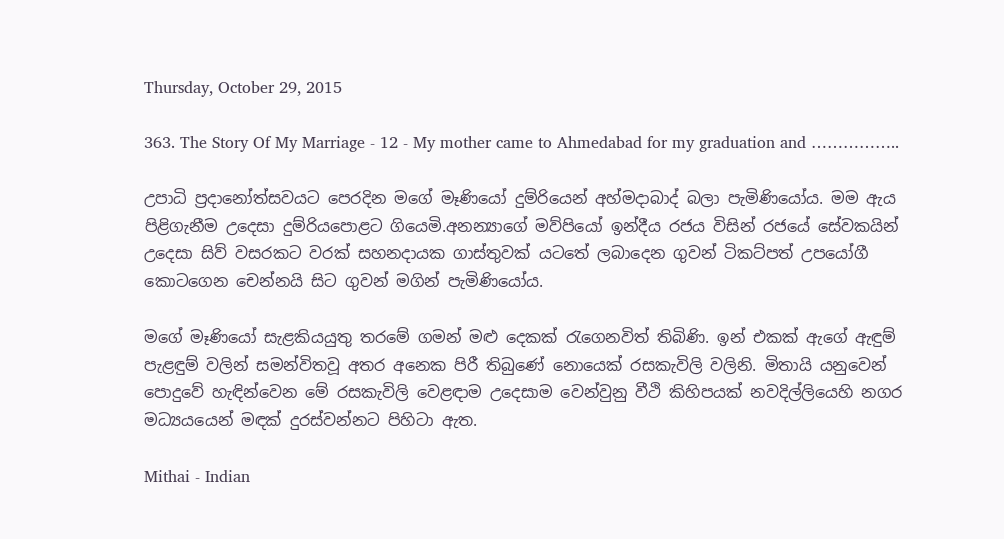Thursday, October 29, 2015

363. The Story Of My Marriage - 12 - My mother came to Ahmedabad for my graduation and ……………..

උපාධි ප්‍රදානෝත්සවයට පෙරදින මගේ මෑණියෝ දුම්රියෙන් අහ්මදාබාද් බලා පැමිණියෝය. මම ඇය පිළිගැනීම උදෙසා දුම්රියපොළට ගියෙමි.අනන්‍යාගේ මව්පියෝ ඉන්දීය රජය විසින් රජයේ සේවකයින් උදෙසා සිව් වසරකට වරක් සහනදායක ගාස්තුවක් යටතේ ලබාදෙන ගුවන් ටිකට්පත් උපයෝගී කොටගෙන චෙන්නයි සිට ගුවන් මගින් පැමිණියෝය.

මගේ මෑණියෝ සැළකියයුතු තරමේ ගමන් මළු දෙකක් රැගෙනවිත් තිබිණි. ඉන් එකක් ඇගේ ඇඳුම් පැළඳුම් වලින් සමන්විතවූ අතර අනෙක පිරී තිබුණේ නොයෙක් රසකැවිලි වලිනි. මිතායි යනුවෙන් පොදුවේ හැඳින්වෙන මේ රසකැවිලි වෙළඳාම උදෙසාම වෙන්වුනු වීථි කිහිපයක් නවදිල්ලියෙහි නගර මධ්‍යයයෙන් මඳක් දුරස්වන්නට පිහිටා ඇත.

Mithai - Indian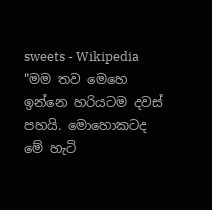sweets - Wikipedia
"මම තව මෙහෙ ඉන්නෙ හරියටම දවස් පහයි. මොහොකටද මේ හැටි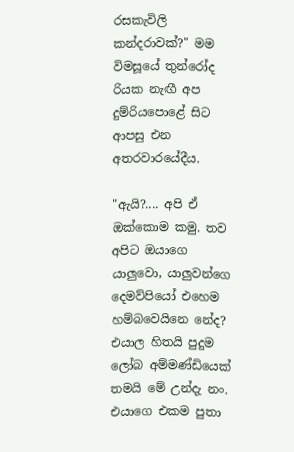රසකැවිලි කන්දරාවක්?" මම විමසූයේ තුන්රෝද රියක නැඟී අප දුම්රියපොළේ සිට ආපසු එන අතරවාරයේදීය.

"ඇයි?.... අපි ඒ ඔක්කොම කමු. තව අපිට ඔයාගෙ යාලුවො, යාලුවන්ගෙ දෙමව්පියෝ එහෙම හම්බවෙයිනෙ නේද? එයාල හිතයි පුදුම ලෝබ අම්මණ්ඩියෙක් තමයි මේ උන්දැ නං. එයාගෙ එකම පුතා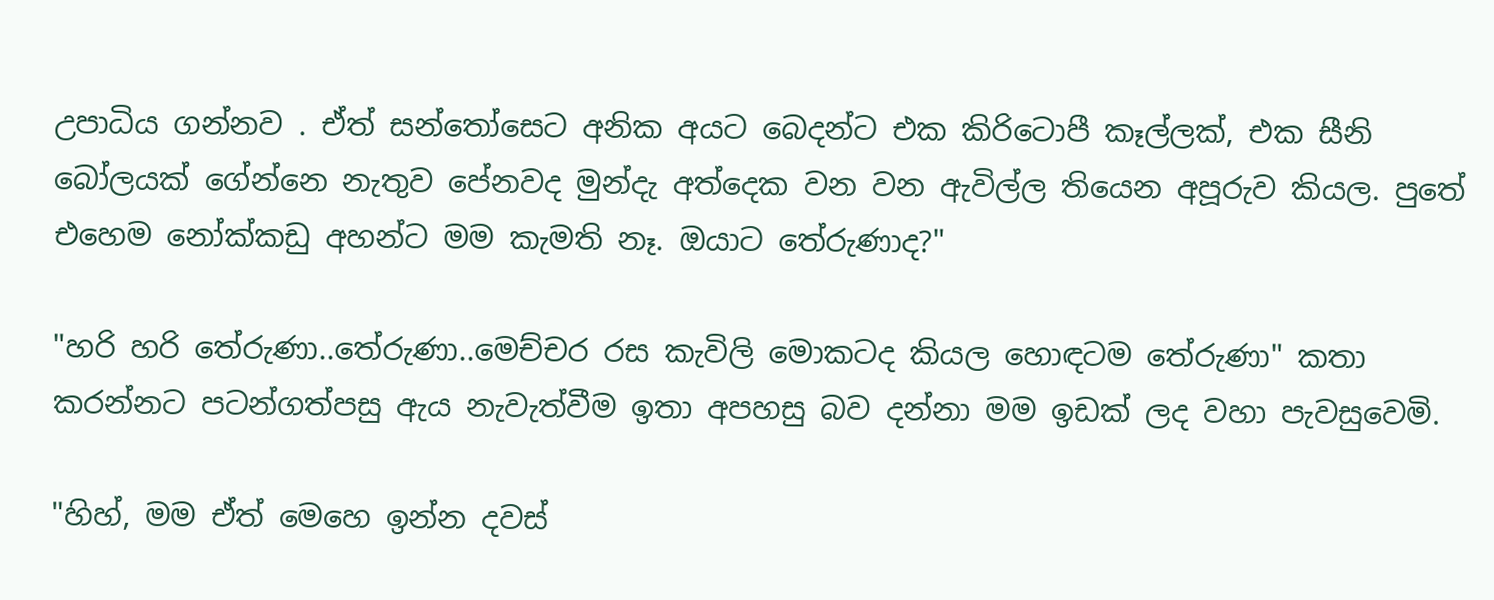උපාධිය ගන්නව . ඒත් සන්තෝසෙට අනික අයට බෙදන්ට එක කිරිටොපී කෑල්ලක්, එක සීනි බෝලයක් ගේන්නෙ නැතුව පේනවද මුන්දැ අත්දෙක වන වන ඇවිල්ල තියෙන අපූරුව කියල. පුතේ එහෙම නෝක්කඩු අහන්ට මම කැමති නෑ. ඔයාට තේරුණාද?"

"හරි හරි තේරුණා..තේරුණා..මෙච්චර රස කැවිලි මොකටද කියල හොඳටම තේරුණා" කතා කරන්නට පටන්ගත්පසු ඇය නැවැත්වීම ඉතා අපහසු බව දන්නා මම ඉඩක් ලද වහා පැවසුවෙමි.

"හිහ්, මම ඒත් මෙහෙ ඉන්න දවස්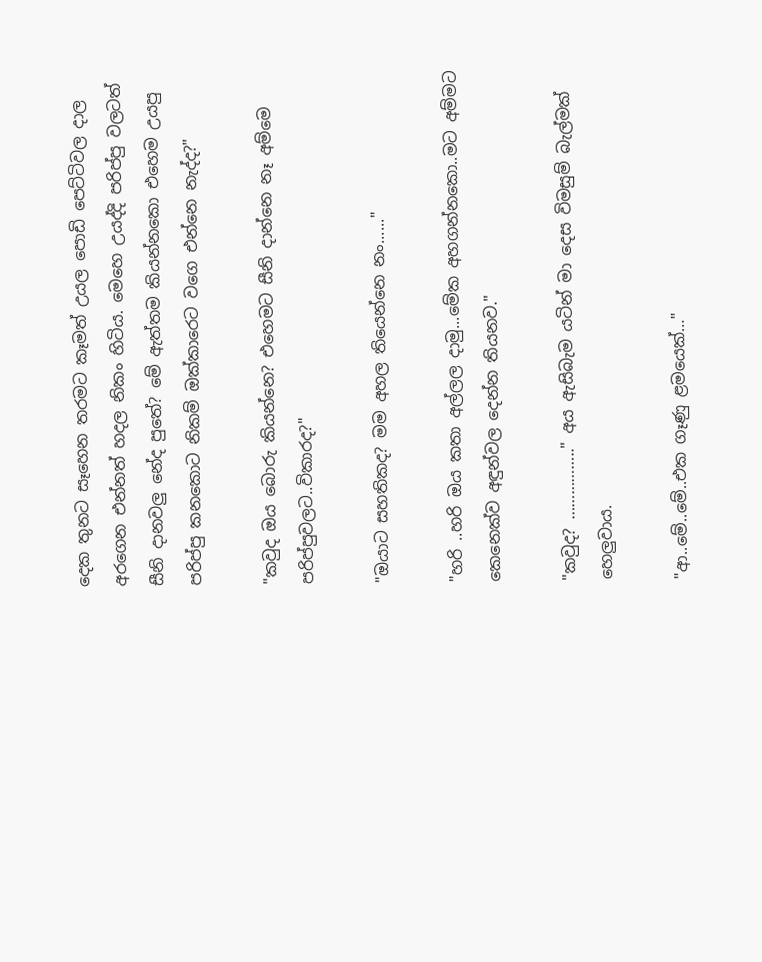දෙක තුනට සෑහෙන තරමට කෑමත් උයල පොඩි පෙට්ටිවල දාල අරගෙන එන්නත් හදල නිකං හිටිය. මෙහෙ උයද්දි පරිප්පු වලටත් සීනි දානවලු නේද පුතේ? මේ ඇත්තම කියන්නකො එහෙම උයපු පරිප්පු කනකොට නිකම් ඔක්කාරෙට වගෙ එන්නෙ නැද්ද?"

"කවුද ඔය බොරු කියන්නෙ? එහෙමට සීනි දාන්නෙ නෑ අම්මෙ පරිප්පුවලට..විකාරද?"

"ඔයාට සහතිකද? මම අහල තියෙන්නෙ නං......"

"හරි ..හරි ඔය කතා අල්ලල දාමු...මේක අහගන්නකො..මට අම්මට කෙනෙක්ව අඳුන්වල දෙන්න තියනව."

"කවුද? …………….." අය ඇසිබැම යටින් මා දෙස විමසුම් බැල්මක් හෙලුවාය.

"ආ..මේ..මේ..එක ගෑණු ළමයෙක්…"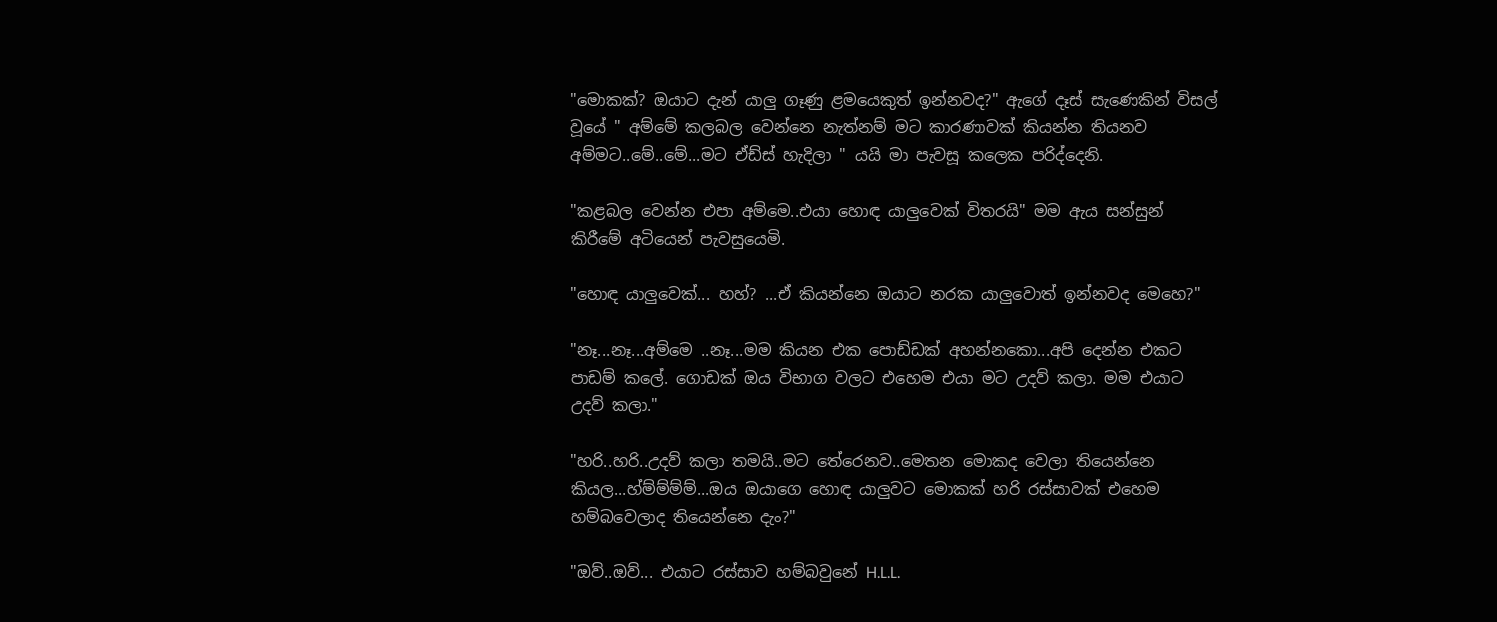"මොකක්? ඔයාට දැන් යාලු ගෑණු ළමයෙකුත් ඉන්නවද?" ඇගේ දෑස් සැණෙකින් විසල් වූයේ " අම්මේ කලබල වෙන්නෙ නැත්නම් මට කාරණාවක් කියන්න තියනව අම්මට..මේ..මේ...මට ඒඩ්ස් හැදිලා " යයි මා පැවසූ කලෙක පරිද්දෙනි.

"කළබල වෙන්න එපා අම්මෙ..එයා හොඳ යාලුවෙක් විතරයි" මම ඇය සන්සුන් කිරීමේ අටියෙන් පැවසුයෙමි.

"හොඳ යාලුවෙක්... හහ්? ...ඒ කියන්නෙ ඔයාට නරක යාලුවොත් ඉන්නවද මෙහෙ?"

"නෑ...නෑ...අම්මෙ ..නෑ...මම කියන එක පොඩ්ඩක් අහන්නකො...අපි දෙන්න එකට පාඩම් කලේ. ගොඩක් ඔය විභාග වලට එහෙම එයා මට උදව් කලා. මම එයාට උදව් කලා."

"හරි..හරි..උදව් කලා තමයි..මට තේරෙනව..මෙතන මොකද වෙලා තියෙන්නෙ කියල...හ්ම්ම්ම්ම්...ඔය ඔයාගෙ හොඳ යාලුවට මොකක් හරි රස්සාවක් එහෙම හම්බවෙලාද තියෙන්නෙ දැං?"

"ඔව්..ඔව්... එයාට රස්සාව හම්බවුනේ H.L.L.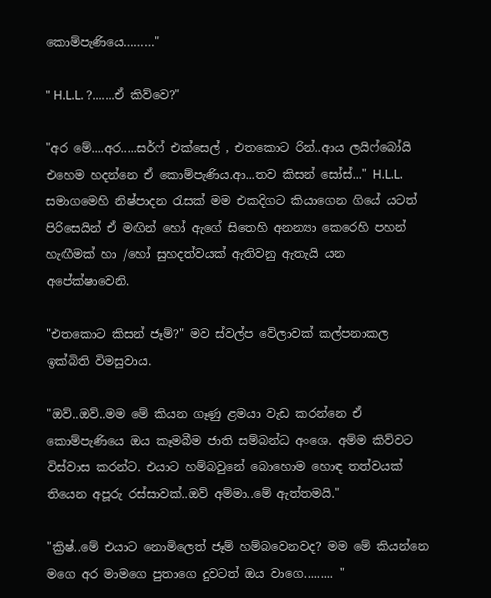කොම්පැණියෙ………"

" H.L.L. ?.......ඒ කිව්වෙ?"

"අර මේ....අර.....සර්ෆ් එක්සෙල් , එතකොට රින්..ආය ලයිෆ්බෝයි එහෙම හදන්නෙ ඒ කොම්පැණිය.ආ...තව කිසන් සෝස්..." H.L.L. සමාගමෙහි නිෂ්පාදන රැසක් මම එකදිගට කියාගෙන ගියේ යටත් පිරිසෙයින් ඒ මඟින් හෝ ඇගේ සිතෙහි අනන්‍යා කෙරෙහි පහන් හැඟීමක් හා /හෝ සුහදත්වයක් ඇතිවනු ඇතැයි යන අපේක්ෂාවෙනි.

"එතකොට කිසන් ජෑම්?" මව ස්වල්ප වේලාවක් කල්පනාකල ඉක්බිති විමසුවාය.

"ඔව්..ඔව්..මම මේ කියන ගෑණු ළමයා වැඩ කරන්නෙ ඒ කොම්පැණියෙ ඔය කෑමබීම ජාති සම්බන්ධ අංශෙ. අම්ම කිව්වට විස්වාස කරන්ට. එයාට හම්බවුනේ බොහොම හොඳ තත්වයක් තියෙන අපූරු රස්සාවක්..ඔව් අම්මා..මේ ඇත්තමයි."

"ක්‍රිෂ්..මේ එයාට නොමිලෙත් ජෑම් හම්බවෙනවද? මම මේ කියන්නෙ මගෙ අර මාමගෙ පුතාගෙ දුවටත් ඔය වාගෙ......... "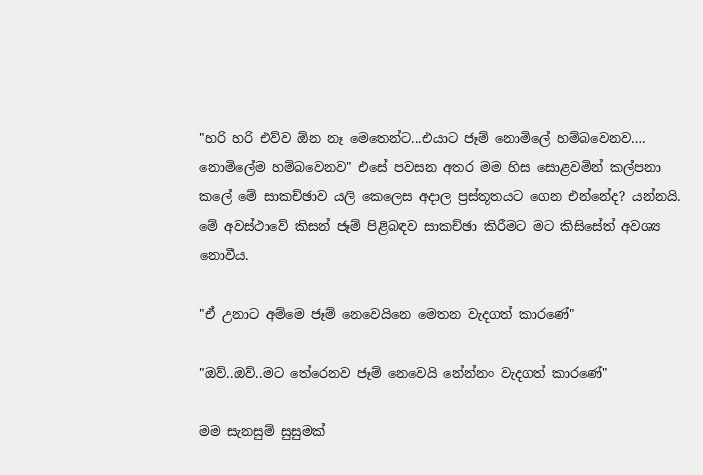"හරි හරි එව්ව ඕන නෑ මෙතෙන්ට...එයාට ජෑම් නොමිලේ හම්බවෙනව…. නොමිලේම හම්බවෙනව" එසේ පවසන අතර මම හිස සොළවමින් කල්පනා කලේ මේ සාකච්ඡාව යලි කෙලෙස අදාල ප්‍රස්තූතයට ගෙන එන්නේද? යන්නයි. මේ අවස්ථාවේ කිසන් ජෑම් පිළිබඳව සාකච්ඡා කිරීමට මට කිසිසේත් අවශ්‍ය නොවීය.

"ඒ උනාට අම්මෙ ජෑම් නෙවෙයිනෙ මෙතන වැදගත් කාරණේ"

"ඔව්..ඔව්..මට තේරෙනව ජෑම් නෙවෙයි නේන්නං වැදගත් කාරණේ"

මම සැනසුම් සුසුමක්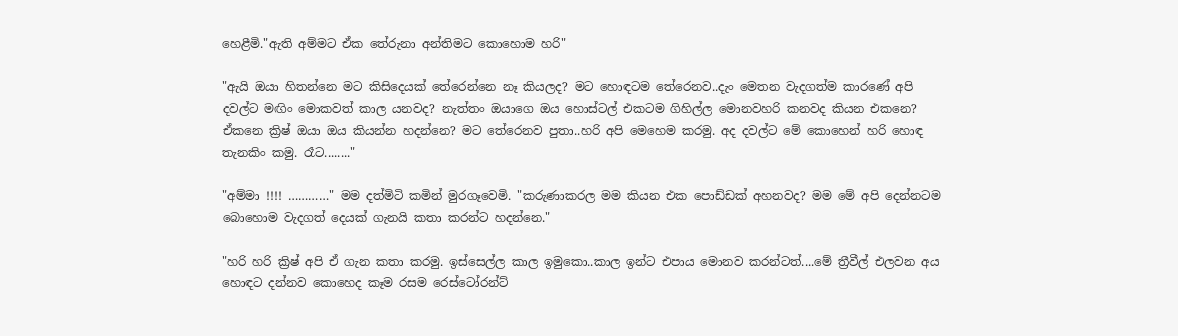හෙළීමි."ඇති අම්මට ඒක තේරුනා අන්තිමට කොහොම හරි"

"ඇයි ඔයා හිතන්නෙ මට කිසිදෙයක් තේරෙන්නෙ නෑ කියලද? මට හොඳටම තේරෙනව..දැං මෙතන වැදගත්ම කාරණේ අපි දවල්ට මඟිං මොකවත් කාල යනවද? නැත්තං ඔයාගෙ ඔය හොස්ටල් එකටම ගිහිල්ල මොනවහරි කනවද කියන එකනෙ? ඒකනෙ ක්‍රිෂ් ඔයා ඔය කියන්න හදන්නෙ? මට තේරෙනව පුතා..හරි අපි මෙහෙම කරමු. අද දවල්ට මේ කොහෙන් හරි හොඳ තැනකිං කමු. රෑට........"

"අම්මා !!!! …………" මම දත්මිටි කමින් මුරගෑවෙමි. "කරුණාකරල මම කියන එක පොඩ්ඩක් අහනවද? මම මේ අපි දෙන්නටම බොහොම වැදගත් දෙයක් ගැනයි කතා කරන්ට හදන්නෙ."

"හරි හරි ක්‍රිෂ් අපි ඒ ගැන කතා කරමු. ඉස්සෙල්ල කාල ඉමුකො..කාල ඉන්ට එපාය මොනව කරන්ටත්....මේ ත්‍රීවීල් එලවන අය හොඳට දන්නව කොහෙද කෑම රසම රෙස්ටෝරන්ට්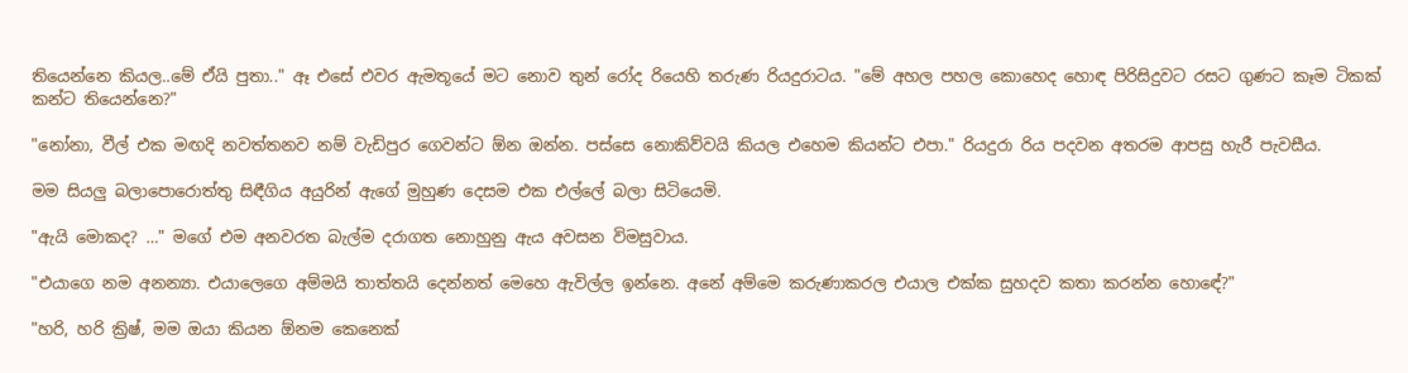තියෙන්නෙ කියල..මේ ඒයි පුතා.." ඈ එසේ එවර ඇමතූයේ මට නොව තුන් රෝද රියෙහි තරුණ රියදුරාටය. "මේ අහල පහල කොහෙද හොඳ පිරිසිදුවට රසට ගුණට කෑම ටිකක් කන්ට තියෙන්නෙ?"

"නෝනා, වීල් එක මඟදි නවත්තනව නම් වැඩිපුර ගෙවන්ට ඕන ඔන්න. පස්සෙ නොකිව්වයි කියල එහෙම කියන්ට එපා." රියදුරා රිය පදවන අතරම ආපසු හැරී පැවසීය.

මම සියලු බලාපොරොත්තු සිඳීගිය අයුරින් ඇගේ මුහුණ දෙසම එක එල්ලේ බලා සිටියෙමි.

"ඇයි මොකද? …" මගේ එම අනවරත බැල්ම දරාගත නොහුනු ඇය අවසන විමසුවාය.

"එයාගෙ නම අනන්‍යා. එයාලෙගෙ අම්මයි තාත්තයි දෙන්නත් මෙහෙ ඇවිල්ල ඉන්නෙ. අනේ අම්මෙ කරුණාකරල එයාල එක්ක සුහදව කතා කරන්න හොඳේ?"

"හරි, හරි ක්‍රිෂ්, මම ඔයා කියන ඕනම කෙනෙක්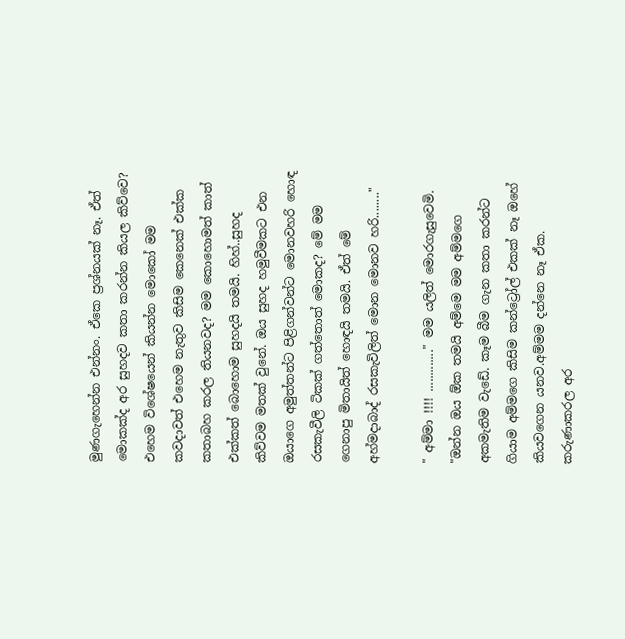මුණගැහෙන්න එන්නං. ඒකෙ ප්‍රශ්නයක් නෑ. ඒත් මොකක්ද අර සුහදව කතා කරන්න කියල කිව්වෙ? එහෙම විශේෂයෙන් කියන්න මොකෝ මම කවදාවත් එහෙම නැතුව කිසිම කෙනෙක් එක්ක කතාබහ කරල තියනවද? මම කොහොමත් කාත් එක්කත් බොහොම සුහදයි තමයි. හිහ්..සුහද කිව්වම මතක් වුනේ. ඔය සුහද හමුවීමකට එන ඔයාගෙ අමුත්තන්ට පිළිගන්වන්ට මොනවහරි හොඳ රසකැවීලි ටිකක් ගත්තොත් මොකද? මේ මම ගෙනාපු මිතායිත් හොඳයි තමයි. ඒත් මේ අහ්මදාබාද් රසකැවිලිත් මොන මොනව හරි........"

" අම්මා !!!! ............." මම යලිත් මොරගැසුවෙමි. "ඔන්න ඔය ඕක තමයි අම්මෙ මම අම්මගෙ අකමැතිම වැඩේ. කෑම බීම ගැන කතා කරන්ට ගියාම අම්මගෙ කිසිම කන්ට්‍රෝල් එකක් නෑ ඔහේ කියවගෙන යනව.අම්මම දන්නෙ නෑ ඒක. කරුණාකරල අර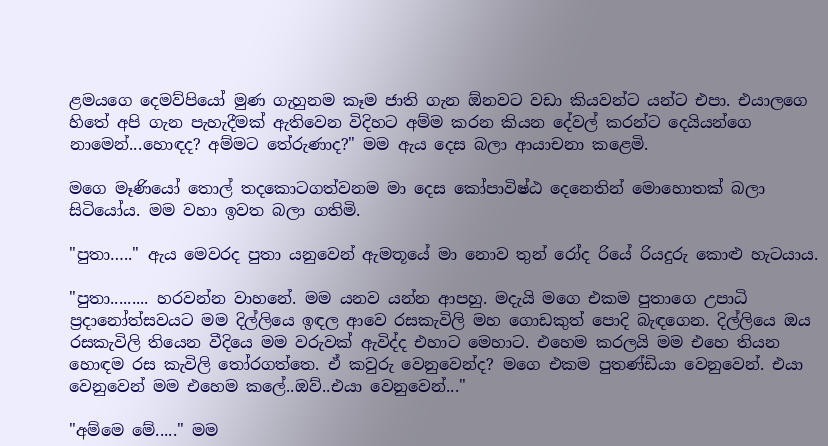ළමයගෙ දෙමව්පියෝ මුණ ගැහුනම කෑම ජාති ගැන ඕනවට වඩා කියවන්ට යන්ට එපා. එයාලගෙ හිතේ අපි ගැන පැහැදීමක් ඇතිවෙන විදිහට අම්ම කරන කියන දේවල් කරන්ට දෙයියන්ගෙ නාමෙන්...හොඳද? අම්මට තේරුණාද?" මම ඇය දෙස බලා ආයාචනා කළෙමි.

මගෙ මෑණියෝ තොල් තදකොටගත්වනම මා දෙස කෝපාවිෂ්ඨ දෙනෙතින් මොහොතක් බලා සිටියෝය. මම වහා ඉවත බලා ගතිමි.

"පුතා….." ඇය මෙවරද පුතා යනුවෙන් ඇමතූයේ මා නොව තුන් රෝද රියේ රියදුරු කොළු හැටයාය.

"පුතා......... හරවන්න වාහනේ. මම යනව යන්න ආපහු. මදැයි මගෙ එකම පුතාගෙ උපාධි ප්‍රදානෝත්සවයට මම දිල්ලියෙ ඉඳල ආවෙ රසකැවිලි මහ ගොඩකුත් පොදි බැඳගෙන. දිල්ලියෙ ඔය රසකැවිලි තියෙන වීදියෙ මම වරුවක් ඇවිද්ද එහාට මෙහාට. එහෙම කරලයි මම එහෙ තියන හොඳම රස කැවිලි තෝරගත්තෙ. ඒ කවුරු වෙනුවෙන්ද? මගෙ එකම පුතණ්ඩියා වෙනුවෙන්. එයා වෙනුවෙන් මම එහෙම කලේ..ඔව්..එයා වෙනුවෙන්..."

"අම්මෙ මේ....." මම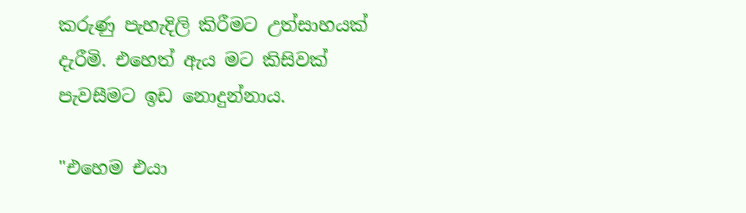කරුණු පැහැදිලි කිරීමට උත්සාහයක් දැරීමි. එහෙත් ඇය මට කිසිවක් පැවසීමට ඉඩ නොදුන්නාය.

"එහෙම එයා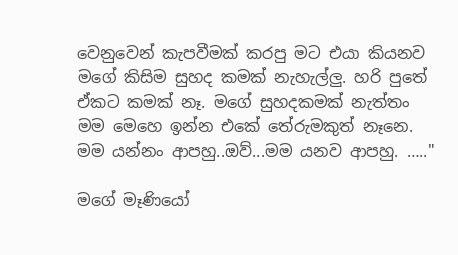වෙනුවෙන් කැපවීමක් කරපු මට එයා කියනව මගේ කිසිම සුහද කමක් නැහැල්ලු. හරි පුතේ ඒකට කමක් නෑ. මගේ සුහදකමක් නැත්තං මම මෙහෙ ඉන්න එකේ තේරුමකුත් නෑනෙ. මම යන්නං ආපහු..ඔව්...මම යනව ආපහු. ….."

මගේ මෑණියෝ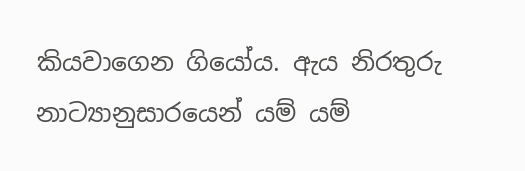කියවාගෙන ගියෝය. ඇය නිරතුරු නාට්‍යානුසාරයෙන් යම් යම්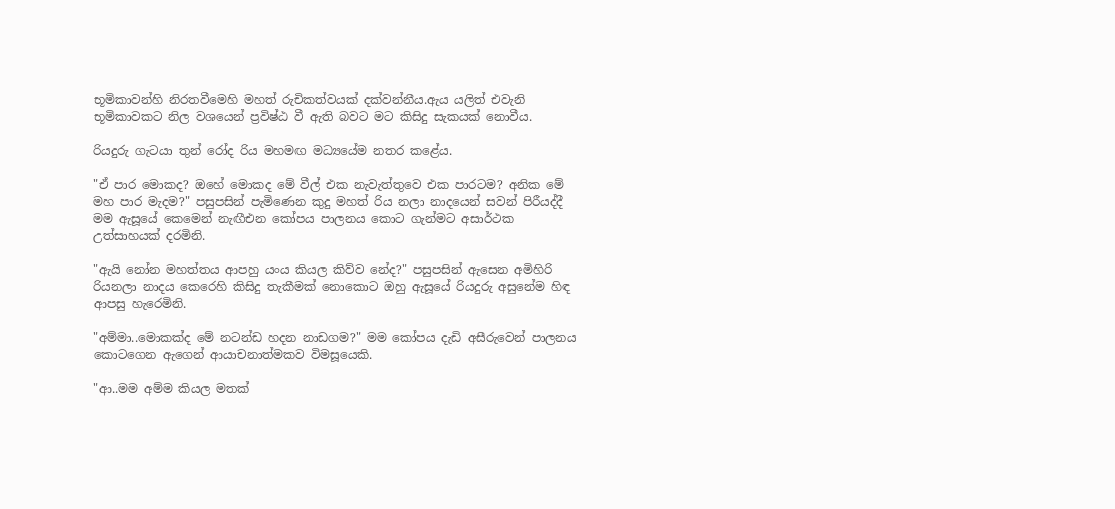භූමිකාවන්හි නිරතවීමෙහි මහත් රුචිකත්වයක් දක්වන්නීය.ඇය යලිත් එවැනි භූමිකාවකට නිල වශයෙන් ප්‍රවිෂ්ඨ වී ඇති බවට මට කිසිදු සැකයක් නොවීය.

රියදුරු ගැටයා තුන් රෝද රිය මහමඟ මධ්‍යයේම නතර කළේය.

"ඒ පාර මොකද? ඔහේ මොකද මේ වීල් එක නැවැත්තුවෙ එක පාරටම? අනික මේ මහ පාර මැදම?" පසුපසින් පැමිණෙන කුදු මහත් රිය නලා නාදයෙන් සවන් පිරීයද්දී මම ඇසූයේ කෙමෙන් නැඟීඑන කෝපය පාලනය කොට ගැන්මට අසාර්ථක උත්සාහයක් දරමිනි.

"ඇයි නෝන මහත්තය ආපහු යංය කියල කිව්ව නේද?" පසුපසින් ඇසෙන අමිහිරි රියනලා නාදය කෙරෙහි කිසිදු තැකීමක් නොකොට ඔහු ඇසූයේ රියදුරු අසුනේම හිඳ ආපසු හැරෙමිනි.

"අම්මා..මොකක්ද මේ නටන්ඩ හදන නාඩගම?" මම කෝපය දැඩි අසීරුවෙන් පාලනය කොටගෙන ඇගෙන් ආයාචනාත්මකව විමසූයෙකි.

"ආ..මම අම්ම කියල මතක්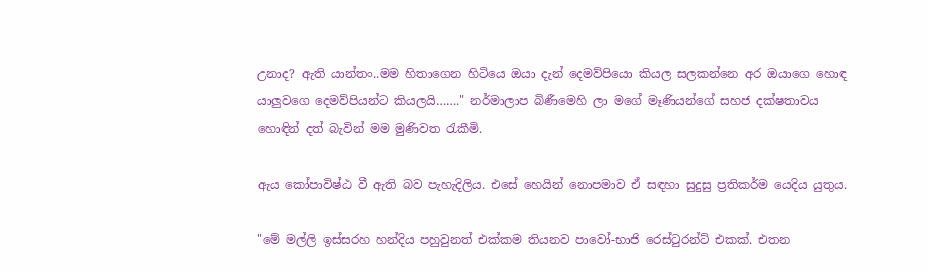උනාද? ඇති යාන්තං..මම හිතාගෙන හිටියෙ ඔයා දැන් දෙමව්පියො කියල සලකන්නෙ අර ඔයාගෙ හොඳ යාලුවගෙ දෙමව්පියන්ට කියලයි……." නර්මාලාප බිණීමෙහි ලා මගේ මෑණියන්ගේ සහජ දක්ෂතාවය හොඳින් දත් බැවින් මම මුණිවත රැකීමි.

ඇය කෝපාවිෂ්ඨ වී ඇති බව පැහැදිලිය. එසේ හෙයින් නොපමාව ඒ සඳහා සුදුසු ප්‍රතිකර්ම යෙදිය යුතුය.

"මේ මල්ලි ඉස්සරහ හන්දිය පහුවුනත් එක්කම තියනව පාවෝ-භාජි රෙස්ටුරන්ට් එකක්. එතන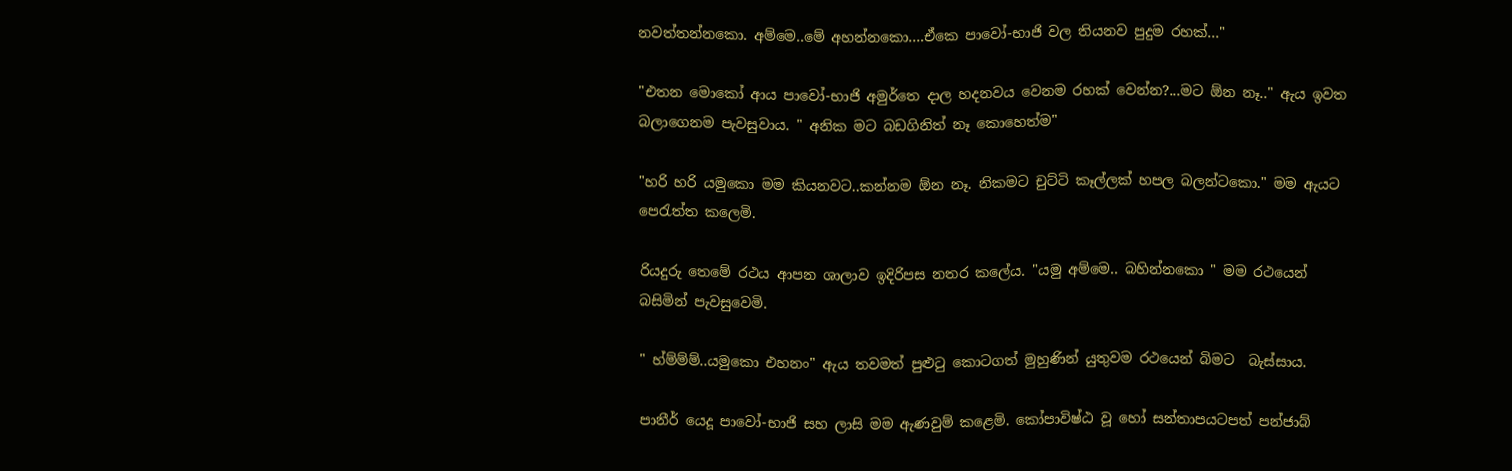නවත්තන්නකො. අම්මෙ..මේ අහන්නකො….ඒකෙ පාවෝ-භාජි වල තියනව පුදුම රහක්…"

"එතන මොකෝ ආය පාවෝ-භාජි අමුර්තෙ දාල හදනවය වෙනම රහක් වෙන්න?...මට ඕන නෑ.." ඇය ඉවත බලාගෙනම පැවසුවාය. " අනික මට බඩගිනිත් නෑ කොහෙත්ම"

"හරි හරි යමුකො මම කියනවට..කන්නම ඕන නෑ. නිකමට චුට්ටි කෑල්ලක් හපල බලන්ටකො." මම ඇයට පෙරැත්ත කලෙමි.

රියදුරු තෙමේ රථය ආපන ශාලාව ඉදිරිපස නතර කලේය. "යමු අම්මෙ.. බහින්නකො " මම රථයෙන් බසිමින් පැවසුවෙමි.

" හ්ම්ම්ම්..යමුකො එහනං" ඇය තවමත් පුළුටු කොටගත් මුහුණින් යුතුවම රථයෙන් බිමට  බැස්සාය.

පානීර් යෙදූ පාවෝ-භාජි සහ ලාසි මම ඇණවුම් කළෙමි. කෝපාවිෂ්ඨ වූ හෝ සන්තාපයටපත් පන්ජාබ්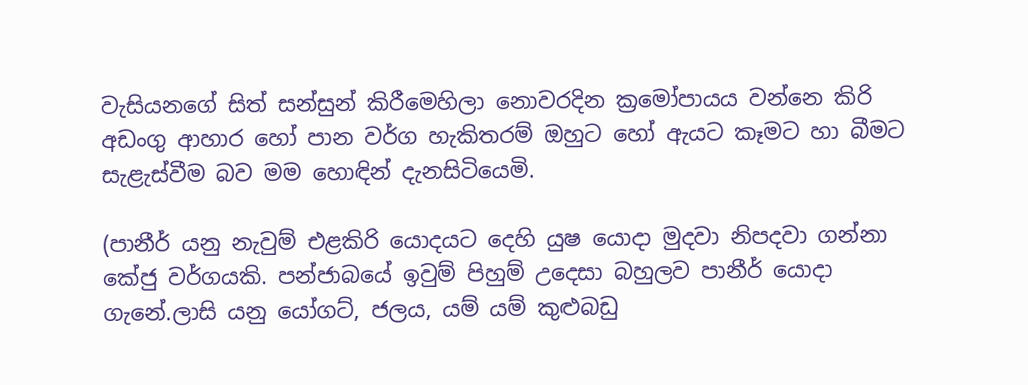වැසියනගේ සිත් සන්සුන් කිරීමෙහිලා නොවරදින ක්‍රමෝපායය වන්නෙ කිරි අඩංගු ආහාර හෝ පාන වර්ග හැකිතරම් ඔහුට හෝ ඇයට කෑමට හා බීමට සැළැස්වීම බව මම හොඳින් දැනසිටියෙමි.

(පානීර් යනු නැවුම් එළකිරි යොදයට දෙහි යුෂ යොදා මුදවා නිපදවා ගන්නා කේජු වර්ගයකි. පන්ජාබයේ ඉවුම් පිහුම් උදෙසා බහුලව පානීර් යොදා ගැනේ.ලාසි යනු යෝගට්, ජලය, යම් යම් කුළුබඩු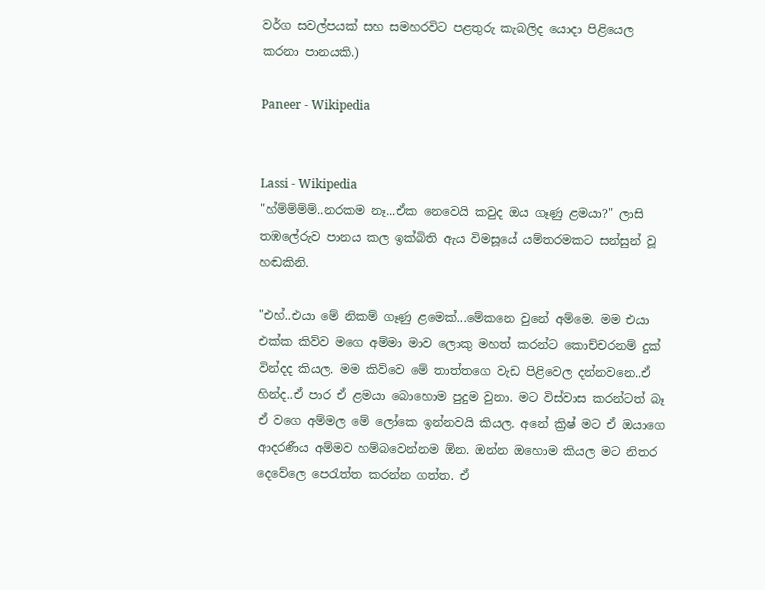වර්ග සවල්පයක් සහ සමහරවිට පළතුරු කැබලිද යොදා පිළියෙල කරනා පානයකි.)

Paneer - Wikipedia


Lassi - Wikipedia
"හ්ම්ම්ම්ම්..නරකම නෑ...ඒක නෙවෙයි කවුද ඔය ගෑණු ළමයා?" ලාසි තඹලේරුව පානය කල ඉක්බිති ඇය විමසූයේ යම්තරමකට සන්සුන් වූ හඬකිනි.

"එහ්..එයා මේ නිකම් ගෑණු ළමෙක්...මේකනෙ වුනේ අම්මෙ. මම එයා එක්ක කිව්ව මගෙ අම්මා මාව ලොකු මහත් කරන්ට කොච්චරනම් දුක් වින්දද කියල. මම කිව්වෙ මේ තාත්තගෙ වැඩ පිළිවෙල දන්නවනෙ..ඒ හින්ද..ඒ පාර ඒ ළමයා බොහොම පුදුම වුනා. මට විස්වාස කරන්ටත් බෑ ඒ වගෙ අම්මල මේ ලෝකෙ ඉන්නවයි කියල. අනේ ක්‍රිෂ් මට ඒ ඔයාගෙ ආදරණීය අම්මව හම්බවෙන්නම ඕන. ඔන්න ඔහොම කියල මට නිතර දෙවේලෙ පෙරැත්ත කරන්න ගත්ත. ඒ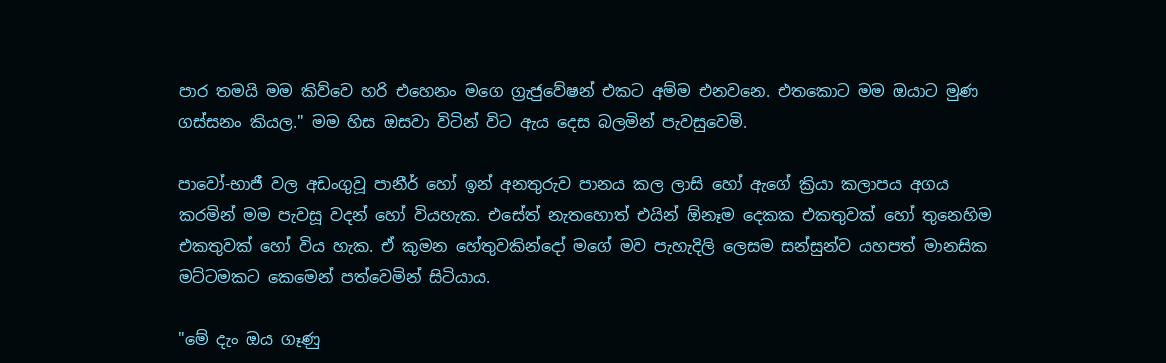පාර තමයි මම කිව්වෙ හරි එහෙනං මගෙ ග්‍රැජුවේෂන් එකට අම්ම එනවනෙ. එතකොට මම ඔයාට මුණ ගස්සනං කියල." මම හිස ඔසවා විටින් විට ඇය දෙස බලමින් පැවසුවෙමි.

පාවෝ-භාජී වල අඩංගුවූ පානීර් හෝ ඉන් අනතුරුව පානය කල ලාසි හෝ ඇගේ ක්‍රියා කලාපය අගය කරමින් මම පැවසූ වදන් හෝ වියහැක. එසේත් නැතහොත් එයින් ඕනෑම දෙකක එකතුවක් හෝ තුනෙහිම එකතුවක් හෝ විය හැක. ඒ කුමන හේතුවකින්දෝ මගේ මව පැහැදිලි ලෙසම සන්සුන්ව යහපත් මානසික මට්ටමකට කෙමෙන් පත්වෙමින් සිටියාය.

"මේ දැං ඔය ගෑණු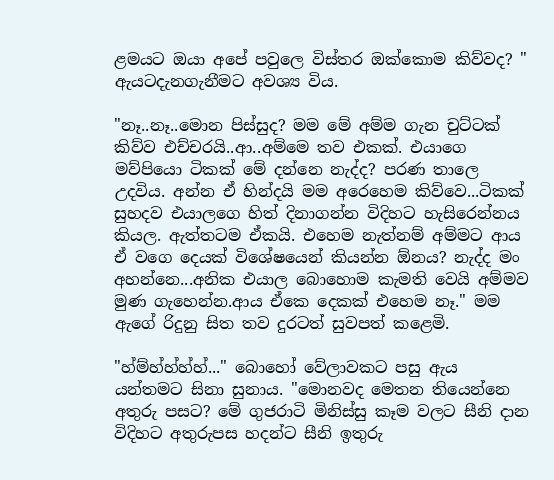ළමයට ඔයා අපේ පවුලෙ විස්තර ඔක්කොම කිව්වද? " ඇයටදැනගැනීමට අවශ්‍ය විය.

"නෑ..නෑ..මොන පිස්සුද? මම මේ අම්ම ගැන චුට්ටක් කිව්ව එච්චරයි..ආ..අම්මෙ තව එකක්. එයාගෙ මව්පියො ටිකක් මේ දන්නෙ නැද්ද? පරණ තාලෙ උදවිය. අන්න ඒ හින්දයි මම අරෙහෙම කිව්වෙ...ටිකක් සුහදව එයාලගෙ හිත් දිනාගන්න විදිහට හැසිරෙන්නය කියල. ඇත්තටම ඒකයි. එහෙම නැත්නම් අම්මට ආය ඒ වගෙ දෙයක් විශේෂයෙන් කියන්න ඕනය? නැද්ද මං අහන්නෙ...අනික එයාල බොහොම කැමති වෙයි අම්මව මුණ ගැහෙන්න.ආය ඒකෙ දෙකක් එහෙම නෑ." මම ඇගේ රිදුනු සිත තව දුරටත් සුවපත් කළෙමි.

"හ්ම්හ්හ්හ්හ්..." බොහෝ වේලාවකට පසු ඇය යන්තමට සිනා සුනාය. "මොනවද මෙතන තියෙන්නෙ අතුරු පසට? මේ ගුජරාටි මිනිස්සු කෑම වලට සීනි දාන විදිහට අතුරුපස හදන්ට සීනි ඉතුරු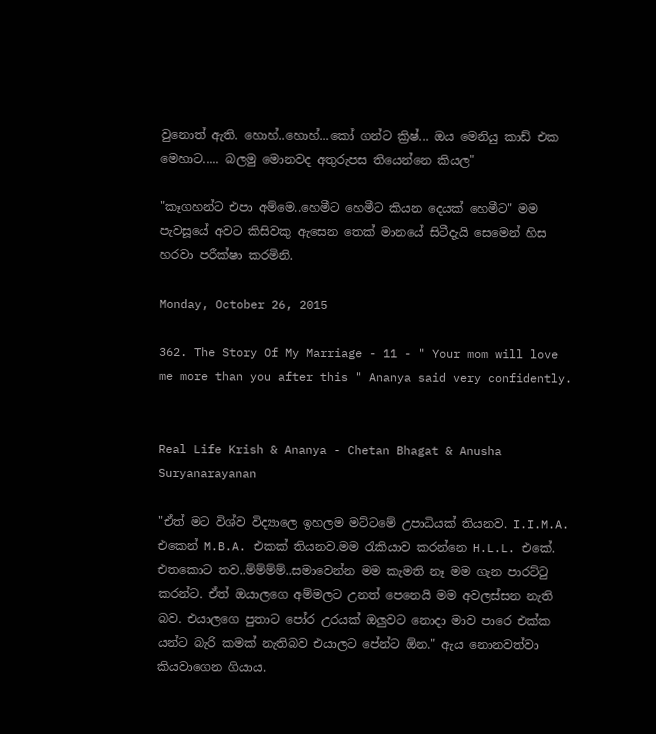වුනොත් ඇති. හොහ්..හොහ්...කෝ ගන්ට ක්‍රිෂ්... ඔය මෙනියු කාඩ් එක මෙහාට..... බලමු මොනවද අතුරුපස තියෙන්නෙ කියල"

"කෑගහන්ට එපා අම්මෙ..හෙමීට හෙමීට කියන දෙයක් හෙමීට" මම පැවසූයේ අවට කිසිවකු ඇසෙන තෙක් මානයේ සිටීදැයි සෙමෙන් හිස හරවා පරීක්ෂා කරමිනි.

Monday, October 26, 2015

362. The Story Of My Marriage - 11 - " Your mom will love me more than you after this " Ananya said very confidently.


Real Life Krish & Ananya - Chetan Bhagat & Anusha Suryanarayanan

"ඒත් මට විශ්ව විද්‍යාලෙ ඉහලම මට්ටමේ උපාධියක් තියනව. I.I.M.A. එකෙන් M.B.A. එකක් තියනව.මම රැකියාව කරන්නෙ H.L.L. එකේ. එතකොට තව..ම්ම්ම්ම්..සමාවෙන්න මම කැමති නෑ මම ගැන පාරට්ටු කරන්ට. ඒත් ඔයාලගෙ අම්මලට උනත් පෙනෙයි මම අවලස්සන නැති බව. එයාලගෙ පුතාට පෝර උරයක් ඔලුවට නොදා මාව පාරෙ එක්ක යන්ට බැරි කමක් නැතිබව එයාලට පේන්ට ඕන." ඇය නොනවත්වා කියවාගෙන ගියාය.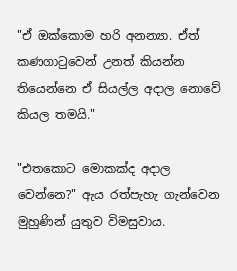"ඒ ඔක්කොම හරි අනන්‍යා. ඒත් කණගාටුවෙන් උනත් කියන්න තියෙන්නෙ ඒ සියල්ල අදාල නොවේ කියල තමයි."

"එතකොට මොකක්ද අදාල වෙන්නෙ?" ඇය රත්පැහැ ගැන්වෙන මුහුණින් යුතුව විමසුවාය.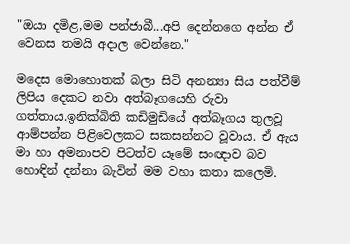"ඔයා දමිළ,මම පන්ජාබී...අපි දෙන්නගෙ අන්න ඒ වෙනස තමයි අදාල වෙන්නෙ."

මදෙස මොහොතක් බලා සිටි අනන්‍යා සිය පත්වීම් ලිපිය දෙකට නවා අත්බෑගයෙහි රුවා ගත්තාය.ඉනික්බිති කඩිමුඩියේ අත්බෑගය තුලවූ ආම්පන්න පිළිවෙලකට සකසන්නට වූවාය. ඒ ඇය මා හා අමනාපව පිටත්ව යෑමේ සංඥාව බව හොඳින් දන්නා බැවින් මම වහා කතා කලෙමි.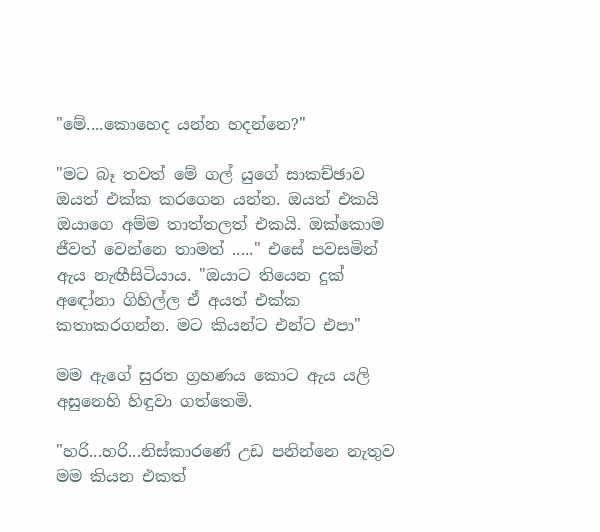"මේ....කොහෙද යන්න හදන්නෙ?"

"මට බෑ තවත් මේ ගල් යුගේ සාකච්ඡාව ඔයත් එක්ක කරගෙන යන්න. ඔයත් එකයි ඔයාගෙ අම්ම තාත්තලත් එකයි. ඔක්කොම ජීවත් වෙන්නෙ තාමත් ....." එසේ පවසමින් ඇය නැඟීසිටියාය. "ඔයාට තියෙන දුක් අඳෝනා ගිහිල්ල ඒ අයත් එක්ක කතාකරගන්න. මට කියන්ට එන්ට එපා"

මම ඇගේ සුරත ග්‍රහණය කොට ඇය යලි අසුනෙහි හිඳුවා ගත්තෙමි.

"හරි...හරි...නිස්කාරණේ උඩ පනින්නෙ නැතුව මම කියන එකත්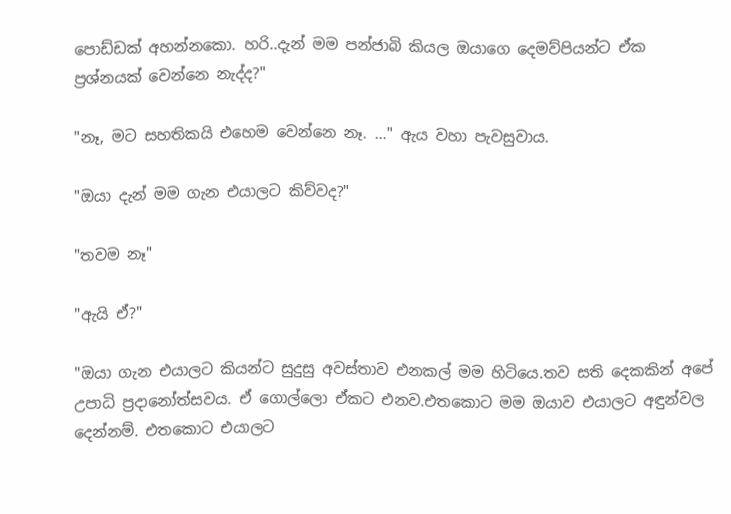පොඩ්ඩක් අහන්නකො. හරි..දැන් මම පන්ජාබි කියල ඔයාගෙ දෙමව්පියන්ට ඒක ප්‍රශ්නයක් වෙන්නෙ නැද්ද?"

"නෑ, මට සහතිකයි එහෙම වෙන්නෙ නෑ. …" ඇය වහා පැවසුවාය.

"ඔයා දැන් මම ගැන එයාලට කිව්වද?"

"තවම නෑ"

"ඇයි ඒ?"

"ඔයා ගැන එයාලට කියන්ට සුදුසු අවස්තාව එනකල් මම හිටියෙ.තව සති දෙකකින් අපේ උපාධි ප්‍රදානෝත්සවය. ඒ ගොල්ලො ඒකට එනව.එතකොට මම ඔයාව එයාලට අඳුන්වල දෙන්නම්. එතකොට එයාලට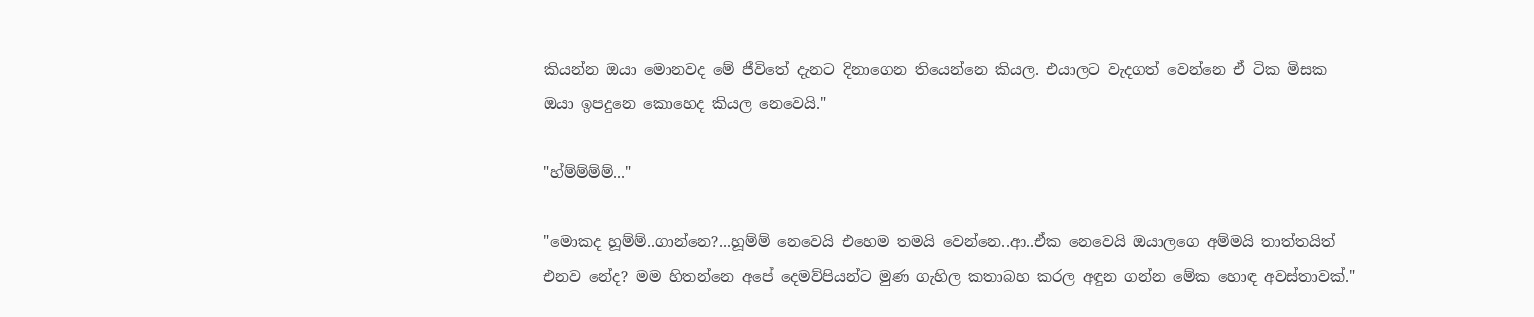කියන්න ඔයා මොනවද මේ ජීවිතේ දැනට දිනාගෙන තියෙන්නෙ කියල. එයාලට වැදගත් වෙන්නෙ ඒ ටික මිසක ඔයා ඉපදුනෙ කොහෙද කියල නෙවෙයි."

"හ්ම්ම්ම්ම්..."

"මොකද හූම්ම්..ගාන්නෙ?...හූම්ම් නෙවෙයි එහෙම තමයි වෙන්නෙ..ආ..ඒක නෙවෙයි ඔයාලගෙ අම්මයි තාත්තයිත් එනව නේද? මම හිතන්නෙ අපේ දෙමව්පියන්ට මුණ ගැහිල කතාබහ කරල අඳුන ගන්න මේක හොඳ අවස්තාවක්."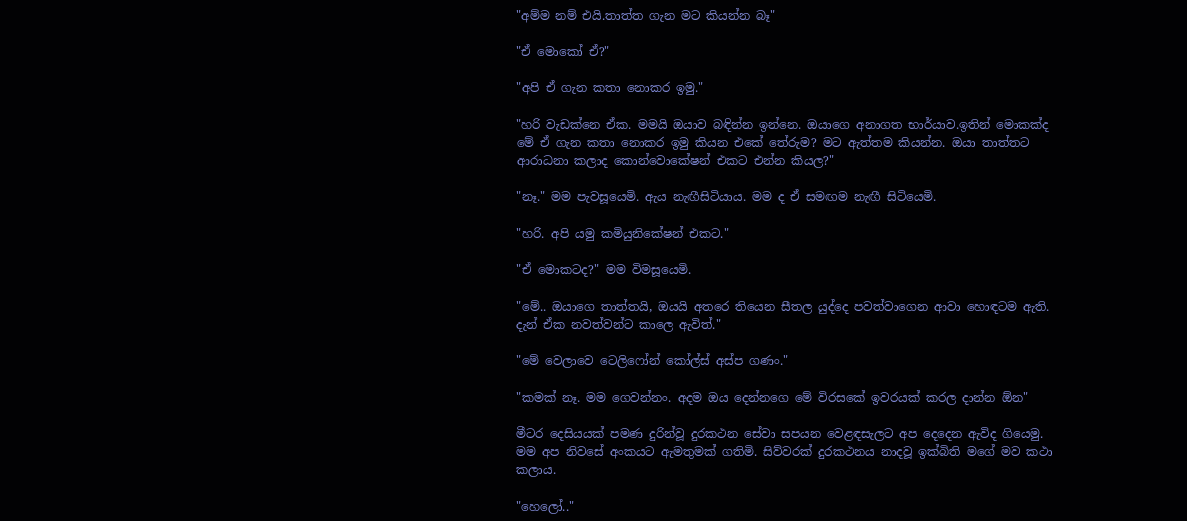"අම්ම නම් එයි.තාත්ත ගැන මට කියන්න බෑ"

"ඒ මොකෝ ඒ?"

"අපි ඒ ගැන කතා නොකර ඉමු."

"හරි වැඩක්නෙ ඒක. මමයි ඔයාව බඳින්න ඉන්නෙ. ඔයාගෙ අනාගත භාර්යාව.ඉතින් මොකක්ද මේ ඒ ගැන කතා නොකර ඉමු කියන එකේ තේරුම? මට ඇත්තම කියන්න. ඔයා තාත්තට ආරාධනා කලාද කොන්වොකේෂන් එකට එන්න කියල?"

"නෑ." මම පැවසූයෙමි. ඇය නැඟීසිටියාය. මම ද ඒ සමඟම නැඟී සිටියෙමි.

"හරි. අපි යමු කමියුනිකේෂන් එකට."

"ඒ මොකටද?" මම විමසූයෙමි.

"මේ.. ඔයාගෙ තාත්තයි, ඔයයි අතරෙ තියෙන සීතල යුද්දෙ පවත්වාගෙන ආවා හොඳටම ඇති. දැන් ඒක නවත්වන්ට කාලෙ ඇවිත්."

"මේ වෙලාවෙ ටෙලිෆෝන් කෝල්ස් අස්ප ගණං."

"කමක් නෑ. මම ගෙවන්නං. අදම ඔය දෙන්නගෙ මේ විරසකේ ඉවරයක් කරල දාන්න ඕන"

මීටර දෙසියයක් පමණ දුරින්වූ දුරකථන සේවා සපයන වෙළඳසැලට අප දෙදෙන ඇවිද ගියෙමු. මම අප නිවසේ අංකයට ඇමතුමක් ගතිමි. සිව්වරක් දුරකථනය නාදවූ ඉක්බිති මගේ මව කථා කලාය.

"හෙලෝ.."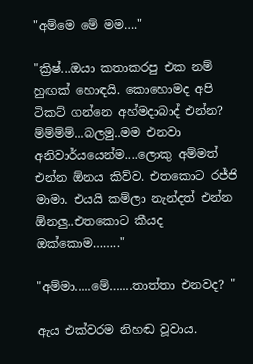"අම්මෙ මේ මම…."

"ක්‍රිෂ්...ඔයා කතාකරපු එක නම් හුඟක් හොඳයි. කොහොමද අපි ටිකට් ගන්නෙ අහ්මදාබාද් එන්න? ම්ම්ම්ම්...බලමු..මම එනවා අනිවාර්යයෙන්ම....ලොකු අම්මත් එන්න ඕනය කිව්ව. එතකොට රජ්ජි මාමා. එයයි කම්ලා නැන්දත් එන්න ඕනලු..එතකොට කීයද ඔක්කොම…….."

"අම්මා.....මේ…....තාත්තා එනවද? "

ඇය එක්වරම නිහඬ වූවාය.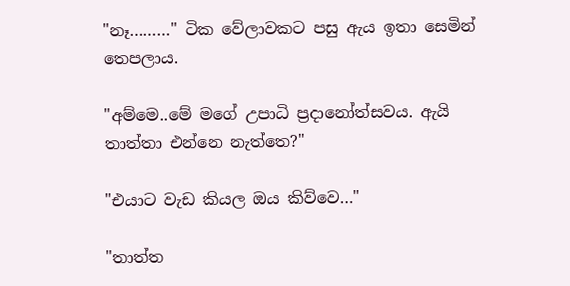"නෑ………" ටික වේලාවකට පසු ඇය ඉතා සෙමින් තෙපලාය.

"අම්මෙ..මේ මගේ උපාධි ප්‍රදානෝත්සවය. ඇයි තාත්තා එන්නෙ නැත්තෙ?"

"එයාට වැඩ කියල ඔය කිව්වෙ…"

"තාත්ත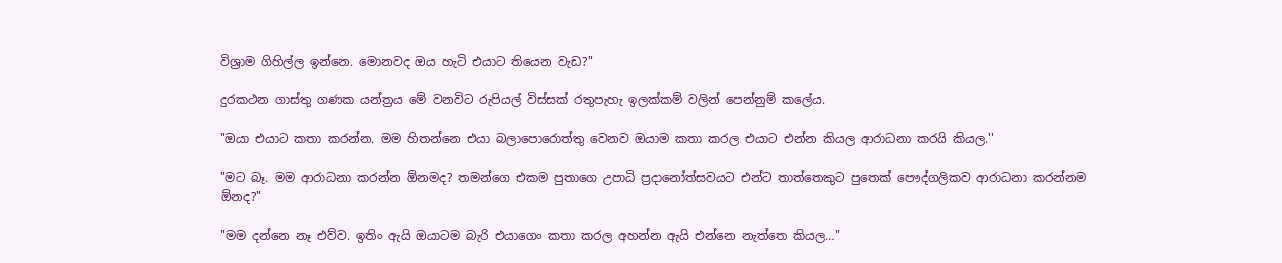විශ්‍රාම ගිහිල්ල ඉන්නෙ. මොනවද ඔය හැටි එයාට තියෙන වැඩ?"

දුරකථන ගාස්තු ගණක යන්ත්‍රය මේ වනවිට රුපියල් විස්සක් රතුපැහැ ඉලක්කම් වලින් පෙන්නුම් කලේය.

"ඔයා එයාට කතා කරන්න. මම හිතන්නෙ එයා බලාපොරොත්තු වෙනව ඔයාම කතා කරල එයාට එන්න කියල ආරාධනා කරයි කියල.''

"මට බෑ. මම ආරාධනා කරන්න ඕනමද? තමන්ගෙ එකම පුතාගෙ උපාධි ප්‍රදානෝත්සවයට එන්ට තාත්තෙකුට පුතෙක් පෞද්ගලිකව ආරාධනා කරන්නම ඕනද?"

"මම දන්නෙ නෑ එව්ව. ඉතිං ඇයි ඔයාටම බැරි එයාගෙං කතා කරල අහන්න ඇයි එන්නෙ නැත්තෙ කියල…"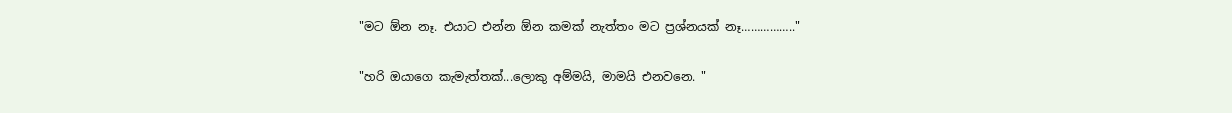"මට ඕන නෑ. එයාට එන්න ඕන කමක් නැත්තං මට ප්‍රශ්නයක් නෑ…………….."

"හරි ඔයාගෙ කැමැත්තක්...ලොකු අම්මයි, මාමයි එනවනෙ. "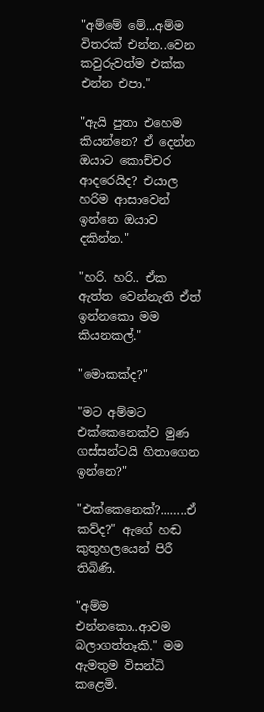"අම්මේ මේ...අම්ම විතරක් එන්න..වෙන කවුරුවත්ම එක්ක එන්න එපා."

"ඇයි පුතා එහෙම කියන්නෙ? ඒ දෙන්න ඔයාට කොච්චර ආදරෙයිද? එයාල හරිම ආසාවෙන් ඉන්නෙ ඔයාව දකින්න."

"හරි. හරි.. ඒක ඇත්ත වෙන්නැති ඒත් ඉන්නකො මම කියනකල්."

"මොකක්ද?"

"මට අම්මට එක්කෙනෙක්ව මුණ ගස්සන්ටයි හිතාගෙන ඉන්නෙ?"

"එක්කෙනෙක්?...…..ඒ කව්ද?" ඇගේ හඬ කුතුහලයෙන් පිරී තිබිණි.

"අම්ම එන්නකො..ආවම බලාගත්තෑකි." මම ඇමතුම විසන්ධි කළෙමි.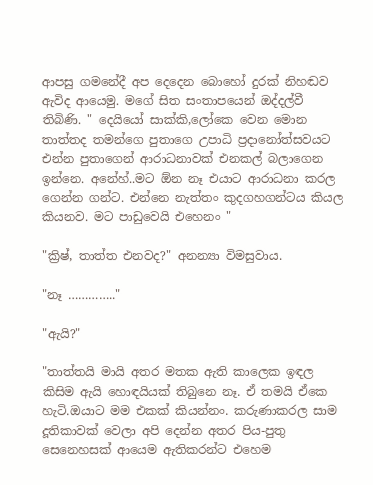ආපසු ගමනේදී අප දෙදෙන බොහෝ දුරක් නිහඬව ඇවිද ආයෙමු. මගේ සිත සංතාපයෙන් ඔද්දල්වී තිබිණි. " දෙයියෝ සාක්කි,ලෝකෙ වෙන මොන තාත්තද තමන්ගෙ පුතාගෙ උපාධි ප්‍රදානෝත්සවයට එන්න පුතාගෙන් ආරාධනාවක් එනකල් බලාගෙන ඉන්නෙ. අනේහ්..මට ඕන නෑ එයාට ආරාධනා කරල ගෙන්න ගන්ට. එන්නෙ නැත්තං කුදගහගන්ටය කියල කියනව. මට පාඩුවෙයි එහෙනං "

"ක්‍රිෂ්, තාත්ත එනවද?" අනන්‍යා විමසුවාය.

"නෑ ………….."

"ඇයි?"

"තාත්තයි මායි අතර මතක ඇති කාලෙක ඉඳල කිසිම ඇයි හොඳයියක් තිබුනෙ නෑ. ඒ තමයි ඒකෙ හැටි.ඔයාට මම එකක් කියන්නං. කරුණාකරල සාම දූතිකාවක් වෙලා අපි දෙන්න අතර පිය-පුතු සෙනෙහසක් ආයෙම ඇතිකරන්ට එහෙම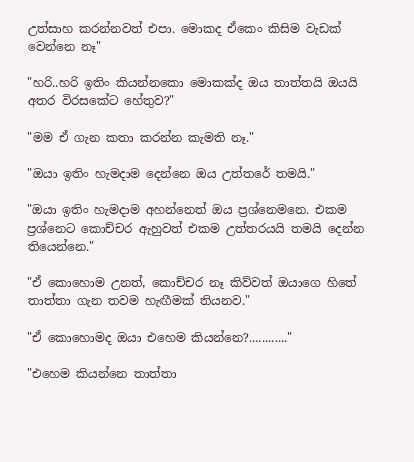උත්සාහ කරන්නවත් එපා. මොකද ඒකෙං කිසිම වැඩක් වෙන්නෙ නෑ"

"හරි..හරි ඉතිං කියන්නකො මොකක්ද ඔය තාත්තයි ඔයයි අතර විරසකේට හේතුව?"

"මම ඒ ගැන කතා කරන්න කැමති නෑ."

"ඔයා ඉතිං හැමදාම දෙන්නෙ ඔය උත්තරේ තමයි."

"ඔයා ඉතිං හැමදාම අහන්නෙත් ඔය ප්‍රශ්නෙමනෙ. එකම ප්‍රශ්නෙට කොච්චර ඇහුවත් එකම උත්තරයයි තමයි දෙන්න තියෙන්නෙ."

"ඒ කොහොම උනත්, කොච්චර නෑ කිව්වත් ඔයාගෙ හිතේ තාත්තා ගැන තවම හැඟීමක් තියනව."

"ඒ කොහොමද ඔයා එහෙම කියන්නෙ?............"

"එහෙම කියන්නෙ තාත්තා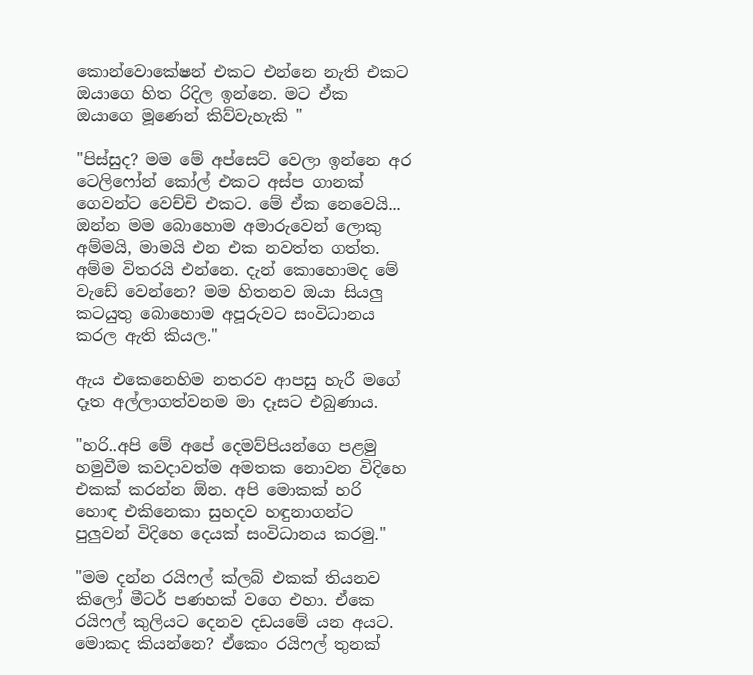කොන්වොකේෂන් එකට එන්නෙ නැති එකට ඔයාගෙ හිත රිදිල ඉන්නෙ. මට ඒක ඔයාගෙ මූණෙන් කිව්වැහැකි "

"පිස්සුද? මම මේ අප්සෙට් වෙලා ඉන්නෙ අර ටෙලිෆෝන් කෝල් එකට අස්ප ගානක් ගෙවන්ට වෙච්චි එකට. මේ ඒක නෙවෙයි... ඔන්න මම බොහොම අමාරුවෙන් ලොකු අම්මයි, මාමයි එන එක නවත්ත ගත්ත. අම්ම විතරයි එන්නෙ. දැන් කොහොමද මේ වැඩේ වෙන්නෙ? මම හිතනව ඔයා සියලු කටයුතු බොහොම අපූරුවට සංවිධානය කරල ඇති කියල."

ඇය එකෙනෙහිම නතරව ආපසු හැරී මගේ දෑත අල්ලාගත්වනම මා දෑසට එබුණාය.

"හරි..අපි මේ අපේ දෙමව්පියන්ගෙ පළමු හමුවීම කවදාවත්ම අමතක නොවන විදිහෙ එකක් කරන්න ඕන. අපි මොකක් හරි හොඳ එකිනෙකා සුහදව හඳුනාගන්ට පුලුවන් විදිහෙ දෙයක් සංවිධානය කරමු."

"මම දන්න රයිෆල් ක්ලබ් එකක් තියනව කිලෝ මීටර් පණහක් වගෙ එහා. ඒකෙ රයිෆල් කුලියට දෙනව දඩයමේ යන අයට. මොකද කියන්නෙ? ඒකෙං රයිෆල් තුනක්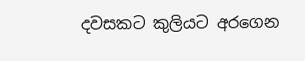දවසකට කුලියට අරගෙන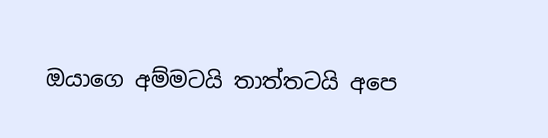ඔයාගෙ අම්මටයි තාත්තටයි අපෙ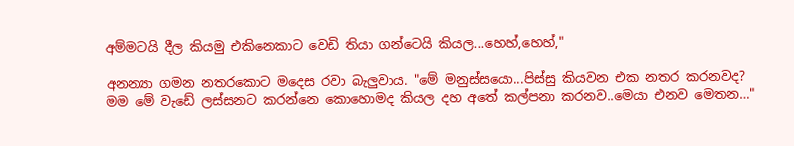අම්මටයි දීල කියමු එකිනෙකාට වෙඩි තියා ගන්ටෙයි කියල...හෙහ්,හෙහ්,"

අනන්‍යා ගමන නතරකොට මදෙස රවා බැලුවාය. "මේ මනුස්සයො...පිස්සු කියවන එක නතර කරනවද? මම මේ වැඩේ ලස්සනට කරන්නෙ කොහොමද කියල දහ අතේ කල්පනා කරනව..මෙයා එනව මෙතන…"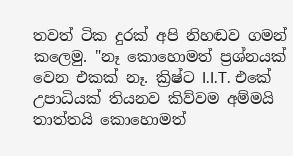තවත් ටික දුරක් අපි නිහඬව ගමන් කලෙමු. "නෑ කොහොමත් ප්‍රශ්නයක් වෙන එකක් නෑ. ක්‍රිෂ්ට I.I.T. එකේ උපාධියක් තියනව කිව්වම අම්මයි තාත්තයි කොහොමත්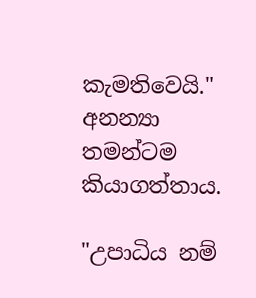කැමතිවෙයි." අනන්‍යා තමන්ටම කියාගත්තාය.

"උපාධිය නම්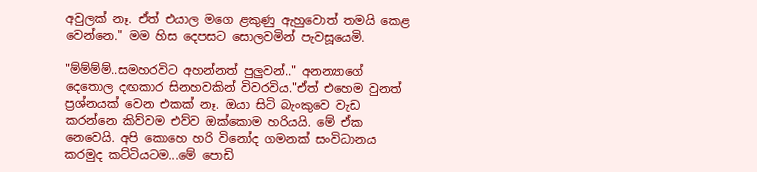අවුලක් නෑ. ඒත් එයාල මගෙ ළකුණු ඇහුවොත් තමයි කෙළ වෙන්නෙ." මම හිස දෙපසට සොලවමින් පැවසූයෙමි.

"ම්ම්ම්ම්..සමහරවිට අහන්නත් පුලුවන්.." අනන්‍යාගේ දෙතොල දඟකාර සිනහවකින් විවරවිය."ඒත් එහෙම වුනත් ප්‍රශ්නයක් වෙන එකක් නෑ. ඔයා සිටි බැංකුවෙ වැඩ කරන්නෙ කිව්වම එව්ව ඔක්කොම හරියයි. මේ ඒක නෙවෙයි. අපි කොහෙ හරි විනෝද ගමනක් සංවිධානය කරමුද කට්ටියටම...මේ පොඩි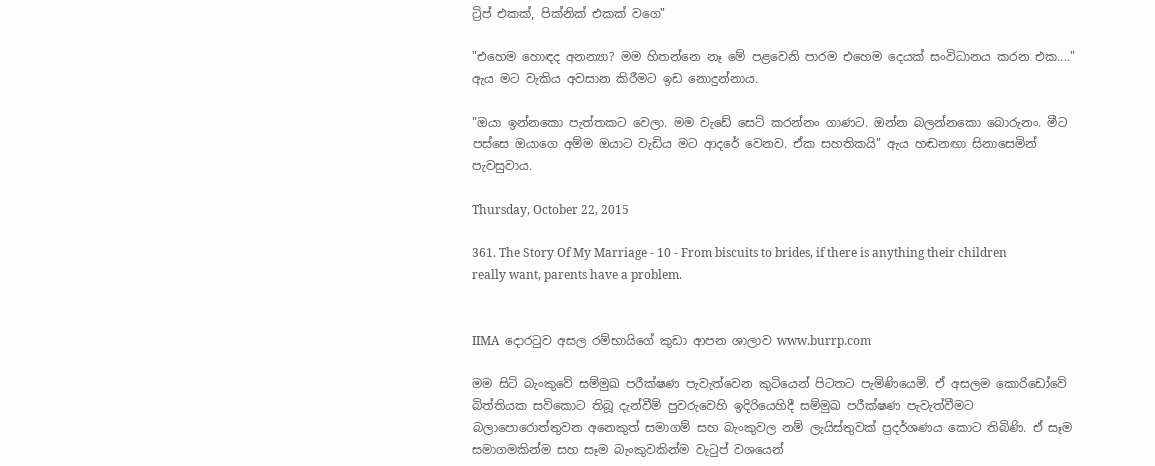ට්‍රිප් එකක්, පික්නික් එකක් වගෙ"

"එහෙම හොඳද අනන්‍යා? මම හිතන්නෙ නෑ මේ පළවෙනි පාරම එහෙම දෙයක් සංවිධානය කරන එක...." ඇය මට වැකිය අවසාන කිරීමට ඉඩ නොදුන්නාය.

"ඔයා ඉන්නකො පැත්තකට වෙලා. මම වැඩේ සෙට් කරන්නං ගාණට. ඔන්න බලන්නකො බොරුනං. මීට පස්සෙ ඔයාගෙ අම්ම ඔයාට වැඩිය මට ආදරේ වෙනව. ඒක සහතිකයි" ඇය හඬනඟා සිනාසෙමින් පැවසුවාය.

Thursday, October 22, 2015

361. The Story Of My Marriage - 10 - From biscuits to brides, if there is anything their children really want, parents have a problem.


IIMA  දොරටුව අසල රම්භායිගේ කුඩා ආපන ශාලාව www.burrp.com

මම සිටි බැංකුවේ සම්මුඛ පරීක්ෂණ පැවැත්වෙන කුටියෙන් පිටතට පැමිණියෙමි. ඒ අසලම කොරිඩෝවේ බිත්තියක සවිකොට තිබූ දැන්වීම් පුවරුවෙහි ඉදිරියෙහිදී සම්මුඛ පරීක්ෂණ පැවැත්වීමට බලාපොරොත්තුවන අනෙකුත් සමාගම් සහ බැංකුවල නම් ලැයිස්තුවක් ප්‍රදර්ශණය කොට තිබිණි. ඒ සෑම සමාගමකින්ම සහ සෑම බැංකුවකින්ම වැටුප් වශයෙන්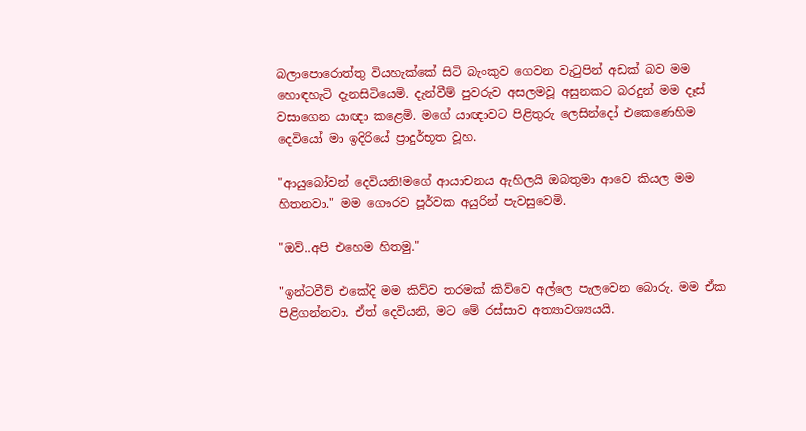බලාපොරොත්තු වියහැක්කේ සිටි බැංකුව ගෙවන වැටුපින් අඩක් බව මම හොඳහැටි දැනසිටියෙමි. දැන්වීම් පුවරුව අසලමවූ අසුනකට බරදුන් මම දෑස් වසාගෙන යාඥා කළෙමි. මගේ යාඥාවට පිළිතුරු ලෙසින්දෝ එකෙණෙහිම දෙවියෝ මා ඉදිරියේ ප්‍රාදුර්භූත වූහ.

"ආයුබෝවන් දෙවියනි!මගේ ආයාචනය ඇහිලයි ඔබතුමා ආවෙ කියල මම හිතනවා." මම ගෞරව පූර්වක අයුරින් පැවසුවෙමි.

"ඔව්..අපි එහෙම හිතමු."

"ඉන්ටවීව් එකේදි මම කිව්ව තරමක් කිව්වෙ අල්ලෙ පැලවෙන බොරු. මම ඒක පිළිගන්නවා. ඒත් දෙවියනි, මට මේ රස්සාව අත්‍යාවශ්‍යයයි.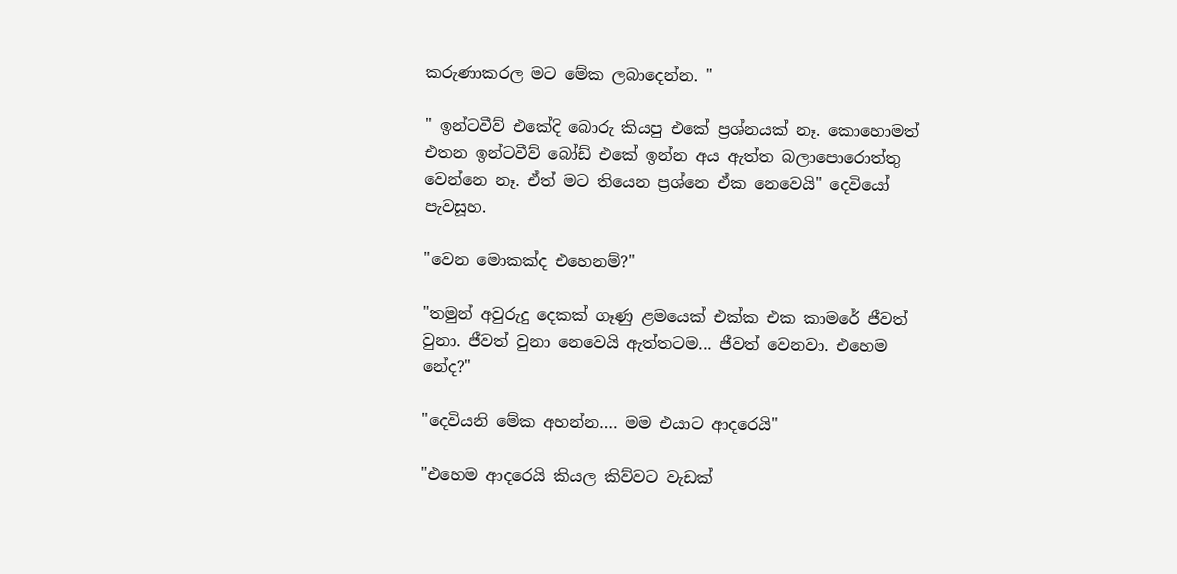කරුණාකරල මට මේක ලබාදෙන්න. "

" ඉන්ටවීව් එකේදි බොරු කියපු එකේ ප්‍රශ්නයක් නෑ. කොහොමත් එතන ඉන්ටවීව් බෝඩ් එකේ ඉන්න අය ඇත්ත බලාපොරොත්තු වෙන්නෙ නෑ. ඒත් මට තියෙන ප්‍රශ්නෙ ඒක නෙවෙයි" දෙවියෝ පැවසූහ.

"වෙන මොකක්ද එහෙනම්?"

"තමුන් අවුරුදු දෙකක් ගෑණු ළමයෙක් එක්ක එක කාමරේ ජීවත් වුනා. ජීවත් වුනා නෙවෙයි ඇත්තටම... ජීවත් වෙනවා. එහෙම නේද?"

"දෙවියනි මේක අහන්න…. මම එයාට ආදරෙයි"

"එහෙම ආදරෙයි කියල කිව්වට වැඩක්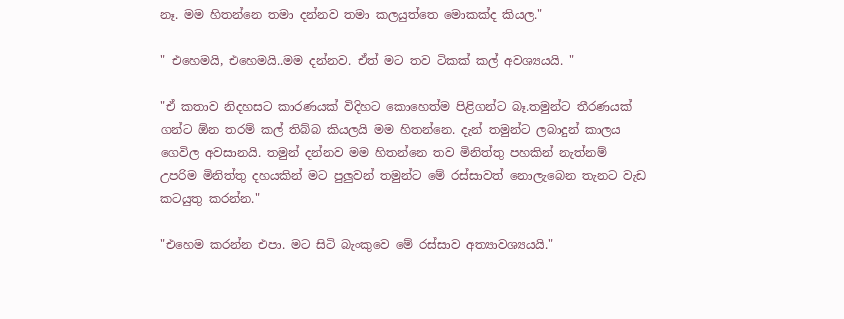නෑ. මම හිතන්නෙ තමා දන්නව තමා කලයුත්තෙ මොකක්ද කියල."

" එහෙමයි, එහෙමයි..මම දන්නව. ඒත් මට තව ටිකක් කල් අවශ්‍යයයි. "

"ඒ කතාව නිදහසට කාරණයක් විදිහට කොහෙත්ම පිළිගන්ට බෑ.තමුන්ට තීරණයක් ගන්ට ඕන තරම් කල් තිබ්බ කියලයි මම හිතන්නෙ. දැන් තමුන්ට ලබාදුන් කාලය ගෙවිල අවසානයි. තමුන් දන්නව මම හිතන්නෙ තව මිනිත්තු පහකින් නැත්නම් උපරිම මිනිත්තු දහයකින් මට පුලුවන් තමුන්ට මේ රස්සාවත් නොලැබෙන තැනට වැඩ කටයුතු කරන්න."

"එහෙම කරන්න එපා. මට සිටි බැංකුවෙ මේ රස්සාව අත්‍යාවශ්‍යයයි."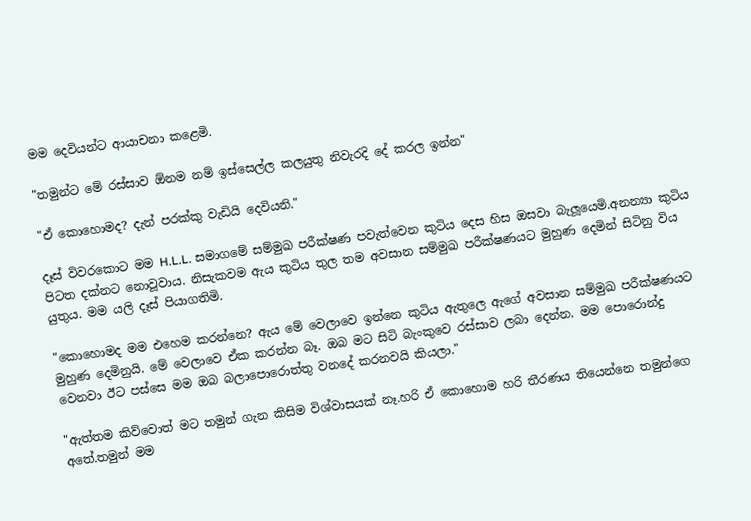මම දෙවියන්ට ආයාචනා කළෙමි.

"තමුන්ට මේ රස්සාව ඕනම නම් ඉස්සෙල්ල කලයුතු නිවැරදි දේ කරල ඉන්න"

"ඒ කොහොමද? දැන් පරක්කු වැඩියි දෙවියනි."

දෑස් විවරකොට මම H.L.L. සමාගමේ සම්මුඛ පරීක්ෂණ පවැත්වෙන කුටිය දෙස හිස ඔසවා බැලූයෙමි.අනන්‍යා කුටිය පිටත දක්නට නොවූවාය. නිසැකවම ඇය කුටිය තුල තම අවසාන සම්මුඛ පරීක්ෂණයට මුහුණ දෙමින් සිටිනු විය යුතුය. මම යලි දෑස් පියාගතිමි.

"කොහොමද මම එහෙම කරන්නෙ? ඇය මේ වෙලාවෙ ඉන්නෙ කුටිය ඇතුලෙ ඇගේ අවසාන සම්මුඛ පරීක්ෂණයට මුහුණ දෙමිනුයි. මේ වෙලාවෙ ඒක කරන්න බෑ. ඔබ මට සිටි බැංකුවෙ රස්සාව ලබා දෙන්න. මම පොරොන්දු වෙනවා ඊට පස්සෙ මම ඔබ බලාපොරොත්තු වනදේ කරනවයි කියලා."

"ඇත්තම කිව්වොත් මට තමුන් ගැන කිසිම විශ්වාසයක් නෑ.හරි ඒ කොහොම හරි තීරණය තියෙන්නෙ තමුන්ගෙ අතේ.තමුන් මම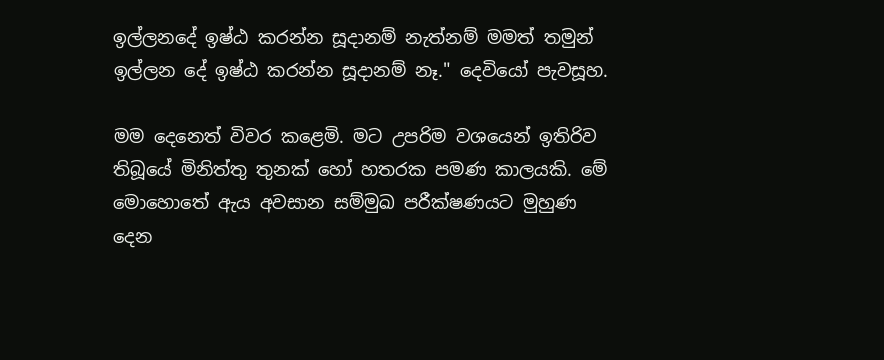ඉල්ලනදේ ඉෂ්ඨ කරන්න සූදානම් නැත්නම් මමත් තමුන් ඉල්ලන දේ ඉෂ්ඨ කරන්න සූදානම් නෑ." දෙවියෝ පැවසූහ.

මම දෙනෙත් විවර කළෙමි. මට උපරිම වශයෙන් ඉතිරිව තිබූයේ මිනිත්තු තුනක් හෝ හතරක පමණ කාලයකි. මේ මොහොතේ ඇය අවසාන සම්මුඛ පරීක්ෂණයට මුහුණ දෙන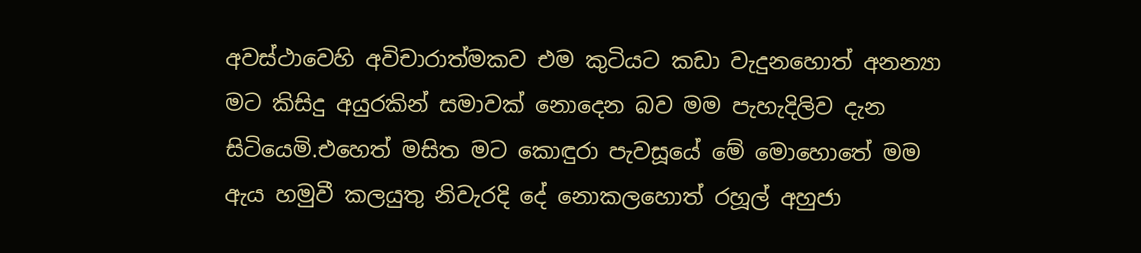අවස්ථාවෙහි අවිචාරාත්මකව එම කුටියට කඩා වැදුනහොත් අනන්‍යා මට කිසිදු අයුරකින් සමාවක් නොදෙන බව මම පැහැදිලිව දැන සිටියෙමි.එහෙත් මසිත මට කොඳුරා පැවසූයේ මේ මොහොතේ මම ඇය හමුවී කලයුතු නිවැරදි දේ නොකලහොත් රහූල් අහුජා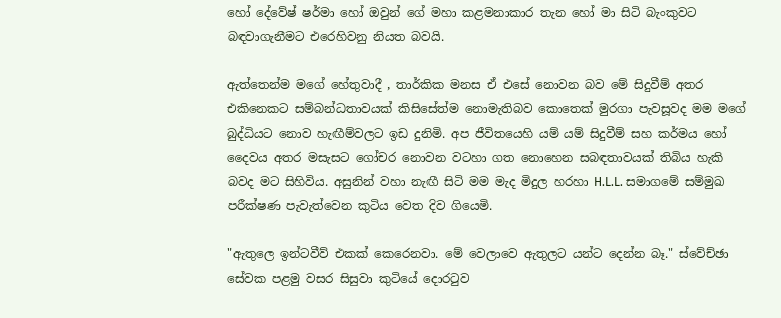හෝ දේවේෂ් ෂර්මා හෝ ඔවුන් ගේ මහා කළමනාකාර තැන හෝ මා සිටි බැංකුවට බඳවාගැනීමට එරෙහිවනු නියත බවයි.

ඇත්තෙන්ම මගේ හේතුවාදී , තාර්කික මනස ඒ එසේ නොවන බව මේ සිදුවීම් අතර එකිනෙකට සම්බන්ධතාවයක් කිසිසේත්ම නොමැතිබව කොතෙක් මුරගා පැවසූවද මම මගේ බුද්ධියට නොව හැඟීම්වලට ඉඩ දුනිමි. අප ජීවිතයෙහි යම් යම් සිදුවීම් සහ කර්මය හෝ දෛවය අතර මසැසට ගෝචර නොවන වටහා ගත නොහෙන සබඳතාවයක් තිබිය හැකි බවද මට සිහිවිය. අසුනින් වහා නැඟී සිටි මම මැද මිදුල හරහා H.L.L. සමාගමේ සම්මුඛ පරීක්ෂණ පැවැත්වෙන කුටිය වෙත දිව ගියෙමි.

"ඇතුලෙ ඉන්ටවීව් එකක් කෙරෙනවා. මේ වෙලාවෙ ඇතුලට යන්ට දෙන්න බෑ." ස්වේච්ඡා සේවක පළමු වසර සිසුවා කුටියේ දොරටුව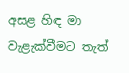අසළ හිඳ මා වැළැක්වීමට තැත්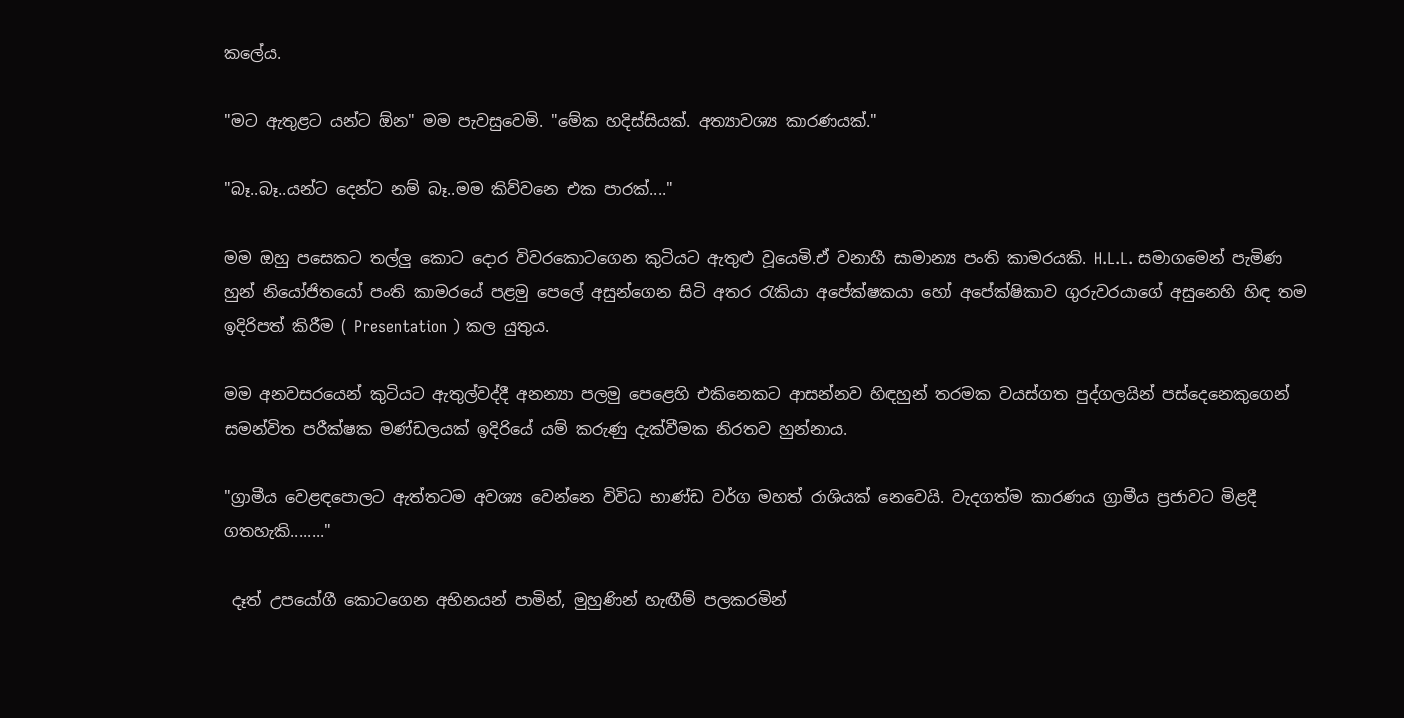කලේය.

"මට ඇතුළට යන්ට ඕන" මම පැවසුවෙමි. "මේක හදිස්සියක්. අත්‍යාවශ්‍ය කාරණයක්."

"බෑ..බෑ..යන්ට දෙන්ට නම් බෑ..මම කිව්වනෙ එක පාරක්...."

මම ඔහු පසෙකට තල්ලු කොට දොර විවරකොටගෙන කුටියට ඇතුළු වූයෙමි.ඒ වනාහී සාමාන්‍ය පංති කාමරයකි. H.L.L. සමාගමෙන් පැමිණ හුන් නියෝජිතයෝ පංති කාමරයේ පළමු පෙලේ අසුන්ගෙන සිටි අතර රැකියා අපේක්ෂකයා හෝ අපේක්ෂිකාව ගුරුවරයාගේ අසුනෙහි හිඳ තම ඉදිරිපත් කිරීම ( Presentation ) කල යුතුය.

මම අනවසරයෙන් කුටියට ඇතුල්වද්දී අනන්‍යා පලමු පෙළෙහි එකිනෙකට ආසන්නව හිඳහුන් තරමක වයස්ගත පුද්ගලයින් පස්දෙනෙකුගෙන් සමන්විත පරීක්ෂක මණ්ඩලයක් ඉදිරියේ යම් කරුණු දැක්වීමක නිරතව හුන්නාය.

"ග්‍රාමීය වෙළඳපොලට ඇත්තටම අවශ්‍ය වෙන්නෙ විවිධ භාණ්ඩ වර්ග මහත් රාශියක් නෙවෙයි. වැදගත්ම කාරණය ග්‍රාමීය ප්‍රජාවට මිළදී ගතහැකි........"

 දෑත් උපයෝගී කොටගෙන අභිනයන් පාමින්, මුහුණින් හැඟීම් පලකරමින්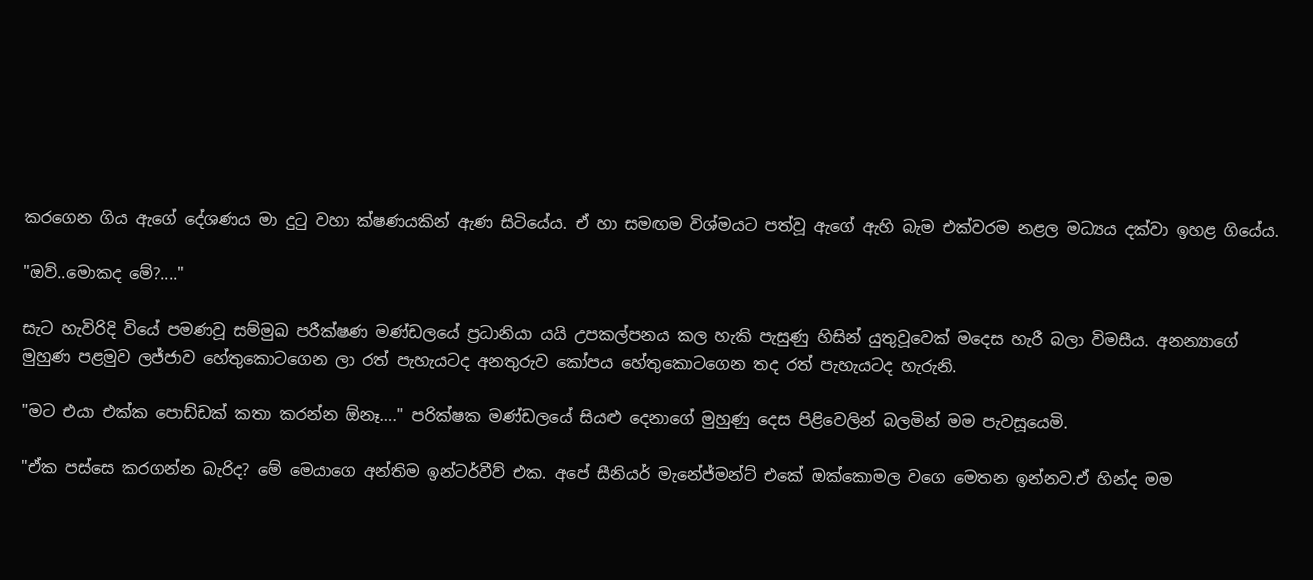කරගෙන ගිය ඇගේ දේශණය මා දුටු වහා ක්ෂණයකින් ඇණ සිටියේය. ඒ හා සමඟම විශ්මයට පත්වූ ඇගේ ඇහි බැම එක්වරම නළල මධ්‍යය දක්වා ඉහළ ගියේය.

"ඔව්..මොකද මේ?...."

සැට හැවිරිදි වියේ පමණවූ සම්මුඛ පරීක්ෂණ මණ්ඩලයේ ප්‍රධානියා යයි උපකල්පනය කල හැකි පැසුණු හිසින් යුතුවූවෙක් මදෙස හැරී බලා විමසීය. අනන්‍යාගේ මුහුණ පළමුව ලජ්ජාව හේතුකොටගෙන ලා රත් පැහැයටද අනතුරුව කෝපය හේතුකොටගෙන තද රත් පැහැයටද හැරුනි.

"මට එයා එක්ක පොඩ්ඩක් කතා කරන්න ඕනෑ…." පරික්ෂක මණ්ඩලයේ සියළු දෙනාගේ මුහුණු දෙස පිළිවෙලින් බලමින් මම පැවසූයෙමි.

"ඒක පස්සෙ කරගන්න බැරිද? මේ මෙයාගෙ අන්තිම ඉන්ටර්වීව් එක. අපේ සීනියර් මැනේජ්මන්ට් එකේ ඔක්කොමල වගෙ මෙතන ඉන්නව.ඒ හින්ද මම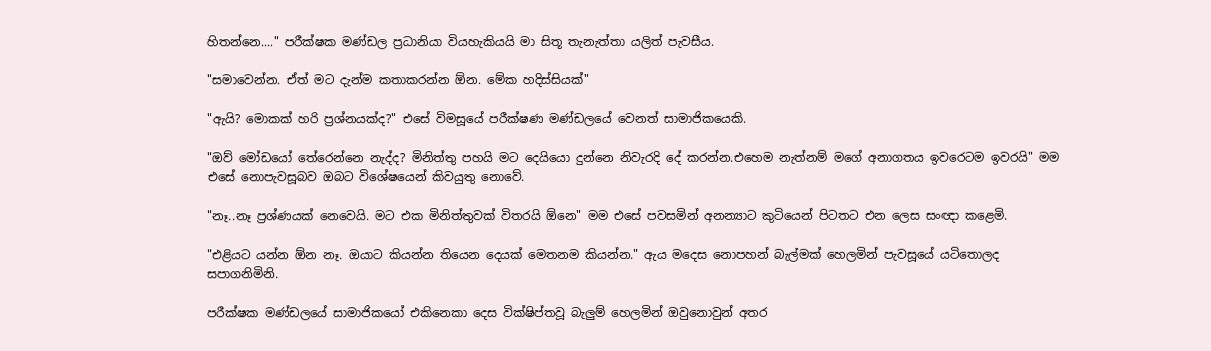හිතන්නෙ...." පරීක්ෂක මණ්ඩල ප්‍රධානියා වියහැකියයි මා සිතූ තැනැත්තා යලිත් පැවසීය.

"සමාවෙන්න. ඒත් මට දැන්ම කතාකරන්න ඕන. මේක හදිස්සියක්"

"ඇයි? මොකක් හරි ප්‍රශ්නයක්ද?" එසේ විමසූයේ පරීක්ෂණ මණ්ඩලයේ වෙනත් සාමාජිකයෙකි.

"ඔව් මෝඩයෝ තේරෙන්නෙ නැද්ද? මිනිත්තු පහයි මට දෙයියො දුන්නෙ නිවැරදි දේ කරන්න.එහෙම නැත්නම් මගේ අනාගතය ඉවරෙටම ඉවරයි" මම එසේ නොපැවසූබව ඔබට විශේෂයෙන් කිවයුතු නොවේ.

"නෑ..නෑ ප්‍රශ්ණයක් නෙවෙයි. මට එක මිනිත්තුවක් විතරයි ඕනෙ" මම එසේ පවසමින් අනන්‍යාට කුටියෙන් පිටතට එන ලෙස සංඥා කළෙමි.

"එළියට යන්න ඕන නෑ. ඔයාට කියන්න තියෙන දෙයක් මෙතනම කියන්න." ඇය මදෙස නොපහන් බැල්මක් හෙලමින් පැවසූයේ යටිතොලද සපාගනිමිනි.

පරීක්ෂක මණ්ඩලයේ සාමාජිකයෝ එකිනෙකා දෙස වික්ෂිප්තවූ බැලුම් හෙලමින් ඔවුනොවුන් අතර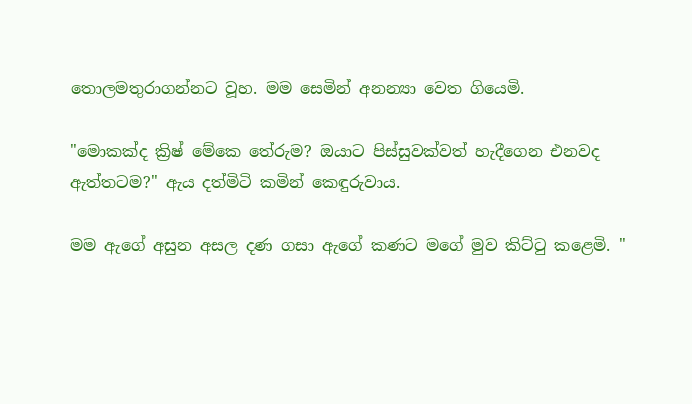තොලමතුරාගන්නට වූහ. මම සෙමින් අනන්‍යා වෙත ගියෙමි.

"මොකක්ද ක්‍රිෂ් මේකෙ තේරුම? ඔයාට පිස්සුවක්වත් හැදීගෙන එනවද ඇත්තටම?" ඇය දත්මිටි කමින් කෙඳුරුවාය.

මම ඇගේ අසුන අසල දණ ගසා ඇගේ කණට මගේ මුව කිට්ටු කළෙමි. "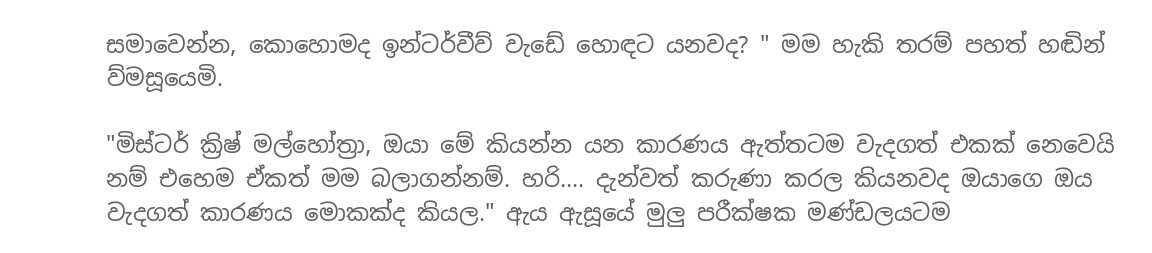සමාවෙන්න, කොහොමද ඉන්ටර්වීව් වැඩේ හොඳට යනවද? " මම හැකි තරම් පහත් හඬින් ව්මසූයෙමි.

"මිස්ටර් ක්‍රිෂ් මල්හෝත්‍රා, ඔයා මේ කියන්න යන කාරණය ඇත්තටම වැදගත් එකක් නෙවෙයි නම් එහෙම ඒකත් මම බලාගන්නම්. හරි…. දැන්වත් කරුණා කරල කියනවද ඔයාගෙ ඔය වැදගත් කාරණය මොකක්ද කියල." ඇය ඇසූයේ මුලු පරීක්ෂක මණ්ඩලයටම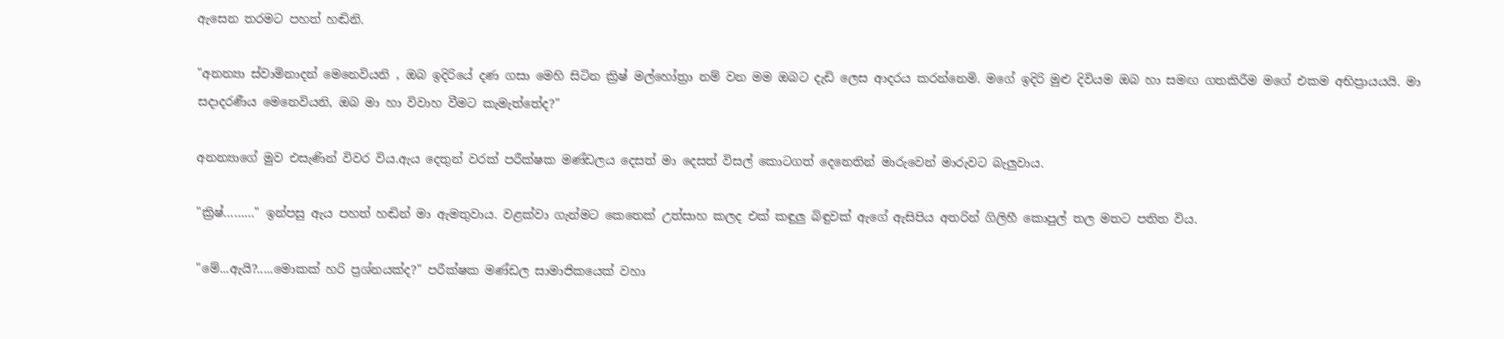ඇසෙන තරමට පහත් හඬිනි.

"අනන්‍යා ස්වාමිනාදන් මෙනෙවියනි , ඔබ ඉදිරියේ දණ ගසා මෙහි සිටින ක්‍රිෂ් මල්හෝත්‍රා නම් වන මම ඔබට දැඩි ලෙස ආදරය කරන්නෙමි. මගේ ඉදිරි මුළු දිවියම ඔබ හා සමඟ ගතකිරීම මගේ එකම අභිප්‍රායයයි. මා සදාදරණීය මෙනෙවියනි, ඔබ මා හා විවාහ වීමට කැමැත්තේද?"

අනන්‍යාගේ මුව එසැණින් විවර විය.ඇය දෙතුන් වරක් පරීක්ෂක මණ්ඩලය දෙසත් මා දෙසත් විසල් කොටගත් දෙනෙතින් මාරුවෙන් මාරුවට බැලුවාය.

"ක්‍රිෂ්………" ඉන්පසු ඇය පහත් හඬින් මා ඇමතුවාය. වළක්වා ගැන්මට කෙතෙක් උත්සාහ කලද එක් කඳුලු බිඳුවක් ඇගේ ඇසිපිය අතරින් ගිලිහී කොපුල් තල මතට පතිත විය.

"මේ...ඇයි?.....මොකක් හරි ප්‍රශ්නයක්ද?" පරීක්ෂක මණ්ඩල සාමාජිකයෙක් වහා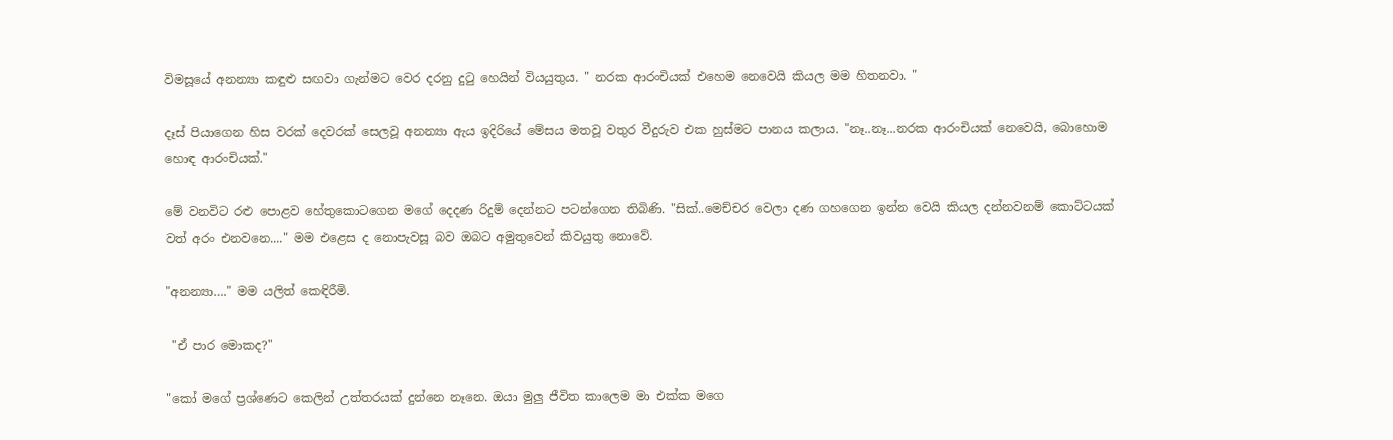විමසූයේ අනන්‍යා කඳුළු සඟවා ගැන්මට වෙර දරනු දුටු හෙයින් වියයුතුය. " නරක ආරංචියක් එහෙම නෙවෙයි කියල මම හිතනවා. "

දෑස් පියාගෙන හිස වරක් දෙවරක් සෙලවූ අනන්‍යා ඇය ඉදිරියේ මේසය මතවූ වතුර වීදුරුව එක හුස්මට පානය කලාය. "නෑ..නෑ...නරක ආරංචියක් නෙවෙයි, බොහොම හොඳ ආරංචියක්."

මේ වනවිට රළු පොළව හේතුකොටගෙන මගේ දෙදණ රිදුම් දෙන්නට පටන්ගෙන තිබිණි. "සික්..මෙච්චර වෙලා දණ ගහගෙන ඉන්න වෙයි කියල දන්නවනම් කොට්ටයක් වත් අරං එනවනෙ...." මම එළෙස ද නොපැවසූ බව ඔබට අමුතුවෙන් කිවයුතු නොවේ.

"අනන්‍යා…." මම යලිත් කෙඳිරීමි.

 "ඒ පාර මොකද?"

"කෝ මගේ ප්‍රශ්ණෙට කෙලින් උත්තරයක් දුන්නෙ නෑනෙ. ඔයා මුලු ජීවිත කාලෙම මා එක්ක මගෙ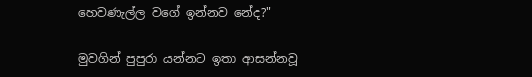හෙවණැල්ල වගේ ඉන්නව නේද?"

මුවගින් පුපුරා යන්නට ඉතා ආසන්නවූ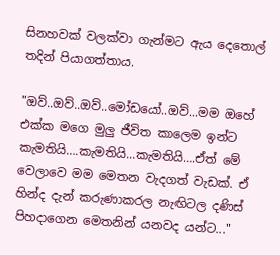සිනහවක් වලක්වා ගැන්මට ඇය දෙතොල් තදින් පියාගත්තාය.

"ඔව්..ඔව්..ඔව්..මෝඩයෝ..ඔව්...මම ඔහේ එක්ක මගෙ මුලු ජීවිත කාලෙම ඉන්ට කැමතියි….කැමතියි...කැමතියි….ඒත් මේ වෙලාවෙ මම මෙතන වැදගත් වැඩක්. ඒ හින්ද දැන් කරුණාකරල නැඟිටල දණිස් පිහදාගෙන මෙතනින් යනවද යන්ට..."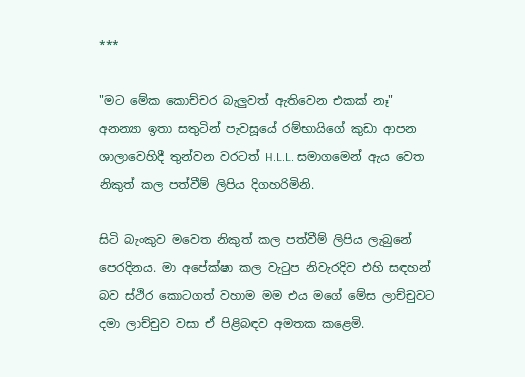***

"මට මේක කොච්චර බැලුවත් ඇතිවෙන එකක් නෑ" අනන්‍යා ඉතා සතුටින් පැවසූයේ රම්භායිගේ කුඩා ආපන ශාලාවෙහිදී තුන්වන වරටත් H.L.L. සමාගමෙන් ඇය වෙත නිකුත් කල පත්වීම් ලිපිය දිගහරිමිනි.

සිටි බැංකුව මවෙත නිකුත් කල පත්වීම් ලිපිය ලැබුනේ පෙරදිනය. මා අපේක්ෂා කල වැටුප නිවැරදිව එහි සඳහන් බව ස්ථිර කොටගත් වහාම මම එය මගේ මේස ලාච්චුවට දමා ලාච්චුව වසා ඒ පිළිබඳව අමතක කළෙමි.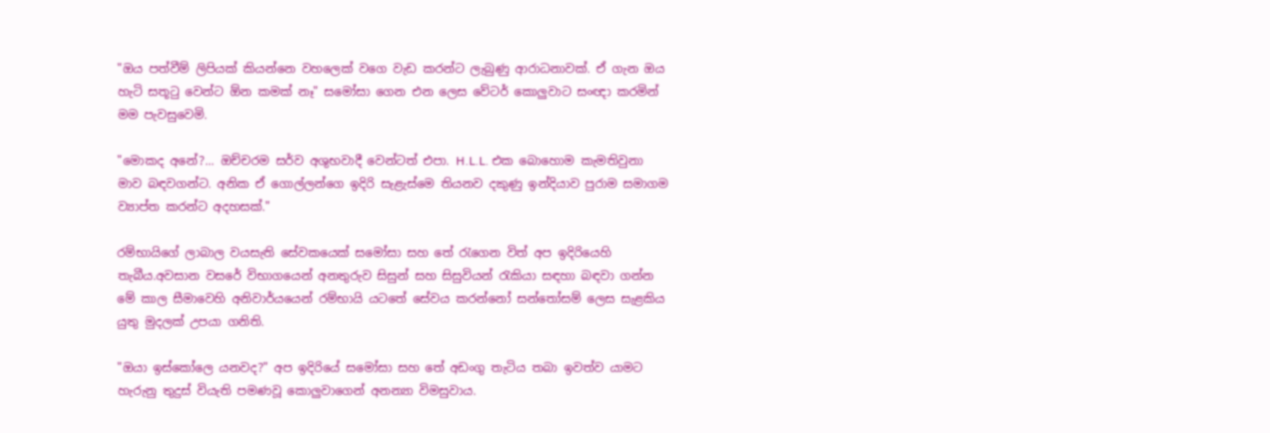"ඔය පත්වීම් ලිපියක් කියන්නෙ වහලෙක් වගෙ වැඩ කරන්ට ලැබුණු ආරාධනාවක්. ඒ ගැන ඔය හැටි සතූටු වෙන්ට ඕන කමක් නෑ" සමෝසා ගෙන එන ලෙස වේටර් කොලුවාට සංඥා කරමින් මම පැවසුවෙමි.

"මොකද අනේ?... ඔච්චරම සර්ව අශුභවාදී වෙන්ටත් එපා. H.L.L. එක බොහොම කැමතිවුනා මාව බඳවගන්ට. අනික ඒ ගොල්ලන්ගෙ ඉදිරි සැළැස්මෙ තියනව දකුණු ඉන්දියාව පුරාම සමාගම ව්‍යාප්ත කරන්ට අදහසක්."

රම්භායිගේ ලාබාල වයසැති සේවකයෙක් සමෝසා සහ තේ රැගෙන විත් අප ඉදිරියෙහි තැබීය.අවසාන වසරේ විභාගයෙන් අනතුරුව සිසුන් සහ සිසුවියන් රැකියා සඳහා බඳවා ගන්න මේ කාල සීමාවෙහි අනිවාර්යයෙන් රම්භායි යටතේ සේවය කරන්නෝ සන්තෝසම් ලෙස සැළකිය යුතු මුදලක් උපයා ගනිති.

"ඔයා ඉස්කෝලෙ යනවද?" අප ඉදිරියේ සමෝසා සහ තේ අඩංගු තැටිය තබා ඉවත්ව යාමට හැරුනු තුදුස් වියැති පමණවූ කොලුවාගෙන් අනන්‍යා විමසුවාය.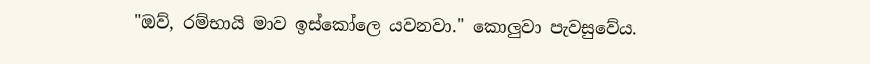"ඔව්, රම්භායි මාව ඉස්කෝලෙ යවනවා." කොලුවා පැවසුවේය.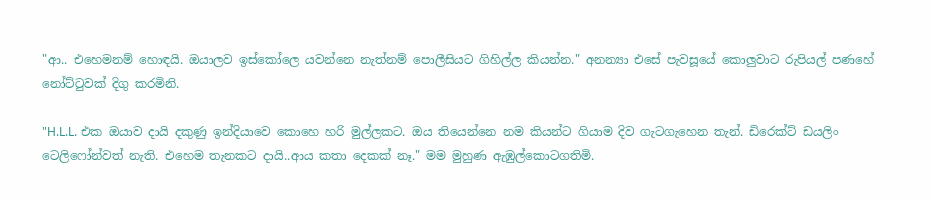"ආ.. එහෙමනම් හොඳයි. ඔයාලව ඉස්කෝලෙ යවන්නෙ නැත්නම් පොලීසියට ගිහිල්ල කියන්න." අනන්‍යා එසේ පැවසූයේ කොලුවාට රුපියල් පණහේ නෝට්ටුවක් දිගු කරමිනි.

"H.L.L. එක ඔයාව දායි දකුණු ඉන්දියාවෙ කොහෙ හරි මුල්ලකට. ඔය තියෙන්නෙ නම කියන්ට ගියාම දිව ගැටගැහෙන තැන්. ඩිරෙක්ට් ඩයලිං ටෙලිෆෝන්වත් නැති. එහෙම තැනකට දායි..ආය කතා දෙකක් නෑ." මම මුහුණ ඇඹුල්කොටගතිමි.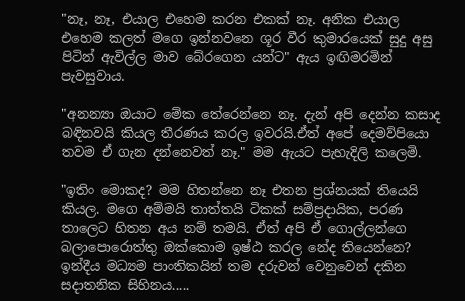"නෑ, නෑ, එයාල එහෙම කරන එකක් නෑ. අනික එයාල එහෙම කලත් මගෙ ඉන්නවනෙ ශූර වීර කුමාරයෙක් සුදු අසු පිටින් ඇවිල්ල මාව බේරගෙන යන්ට" ඇය ඉඟිමරමින් පැවසුවාය.

"අනන්‍යා ඔයාට මේක තේරෙන්නෙ නෑ. දැන් අපි දෙන්න කසාද බඳිනවයි කියල තීරණය කරල ඉවරයි.ඒත් අපේ දෙමව්පියො තවම ඒ ගැන දන්නෙවත් නෑ." මම ඇයට පැහැදිලි කලෙමි.

"ඉතිං මොකද? මම හිතන්නෙ නෑ එතන ප්‍රශ්නයක් තියෙයි කියල. මගෙ අම්මයි තාත්තයි ටිකක් සම්ප්‍රදායික, පරණ තාලෙට හිතන අය නම් තමයි. ඒත් අපි ඒ ගොල්ලන්ගෙ බලාපොරොත්තු ඔක්කොම ඉෂ්ඨ කරල නේද තියෙන්නෙ? ඉන්දීය මධ්‍යම පාංතිකයින් තම දරුවන් වෙනුවෙන් දකින සදාතනික සිහිනය.....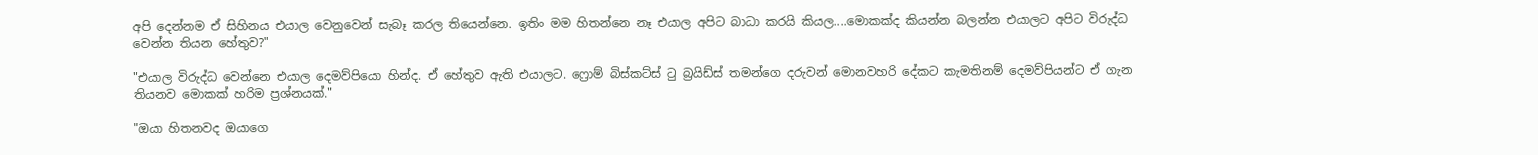අපි දෙන්නම ඒ සිහිනය එයාල වෙනුවෙන් සැබෑ කරල තියෙන්නෙ. ඉතිං මම හිතන්නෙ නෑ එයාල අපිට බාධා කරයි කියල....මොකක්ද කියන්න බලන්න එයාලට අපිට විරුද්ධ වෙන්න තියන හේතුව?"

"එයාල විරුද්ධ වෙන්නෙ එයාල දෙමව්පියො හින්ද. ඒ හේතුව ඇති එයාලට. ෆ්‍රොම් බිස්කට්ස් ටු බ්‍රයිඩ්ස් තමන්ගෙ දරුවන් මොනවහරි දේකට කැමතිනම් දෙමව්පියන්ට ඒ ගැන තියනව මොකක් හරිම ප්‍රශ්නයක්."

"ඔයා හිතනවද ඔයාගෙ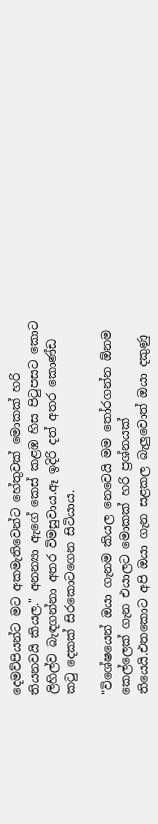දෙමව්පියන්ට මට අකමැතිවෙන්ට හේතුවක් මොකක් හරි තියනවයි කියල." අනන්‍යා ඇගේ කෙස් කළඹ හිස පිටුපසට කොට ලිහිල්ව බැඳගන්නා අතර විමසුවාය.ඈ ඉදිරි දත් අතර කොණ්ඩ කටු දෙකක් සිරකොටගෙන සිටියාය.

"විශේෂයෙන් ඔයා ගැනම කියල නෙවෙයි මම තෝරගන්න ඕනම කෙල්ලෙක් ගැන එයාලට මොකක් හරි ප්‍රශ්නයක් තියෙයි.එතකොට අපි ඔයා ගැන සළකල බැලුවොත් ඔයා දකුණු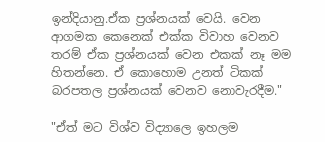ඉන්දියානු.ඒක ප්‍රශ්නයක් වෙයි. වෙන ආගමක කෙනෙක් එක්ක විවාහ වෙනව තරම් ඒක ප්‍රශ්නයක් වෙන එකක් නෑ මම හිතන්නෙ. ඒ කොහොම උනත් ටිකක් බරපතල ප්‍රශ්නයක් වෙනව නොවැරදීම."

"ඒත් මට විශ්ව විද්‍යාලෙ ඉහලම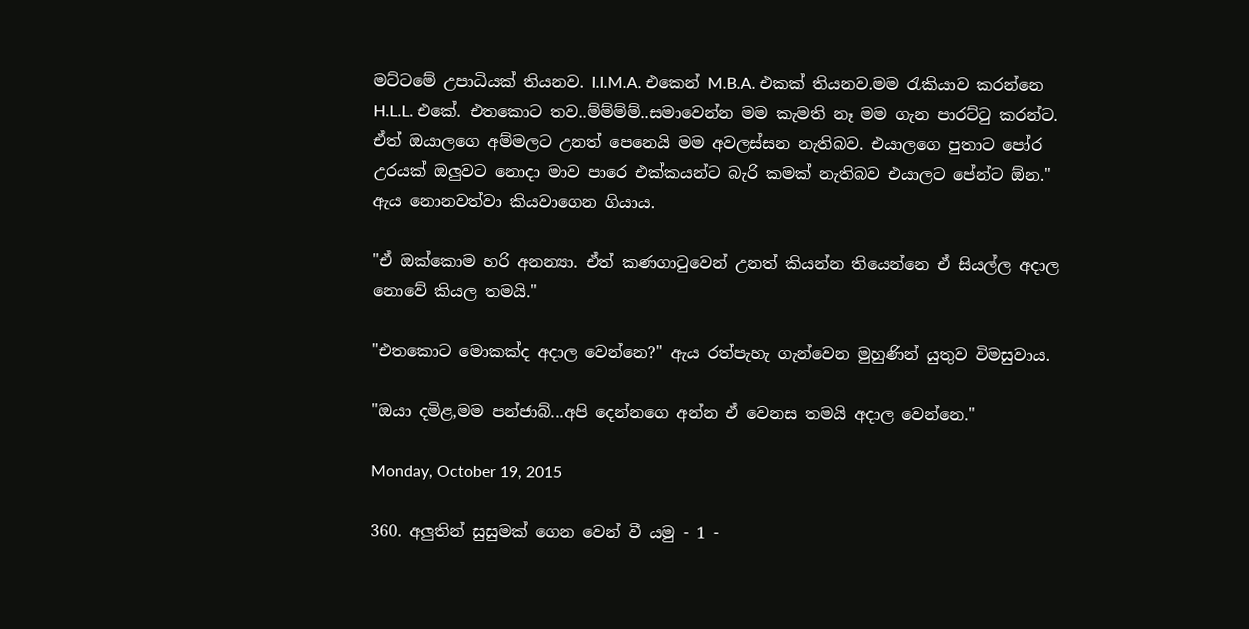මට්ටමේ උපාධියක් තියනව. I.I.M.A. එකෙන් M.B.A. එකක් තියනව.මම රැකියාව කරන්නෙ H.L.L. එකේ. එතකොට තව..ම්ම්ම්ම්..සමාවෙන්න මම කැමති නෑ මම ගැන පාරට්ටු කරන්ට. ඒත් ඔයාලගෙ අම්මලට උනත් පෙනෙයි මම අවලස්සන නැතිබව. එයාලගෙ පුතාට පෝර උරයක් ඔලුවට නොදා මාව පාරෙ එක්කයන්ට බැරි කමක් නැතිබව එයාලට පේන්ට ඕන." ඇය නොනවත්වා කියවාගෙන ගියාය.

"ඒ ඔක්කොම හරි අනන්‍යා. ඒත් කණගාටුවෙන් උනත් කියන්න තියෙන්නෙ ඒ සියල්ල අදාල නොවේ කියල තමයි."

"එතකොට මොකක්ද අදාල වෙන්නෙ?" ඇය රත්පැහැ ගැන්වෙන මුහුණින් යුතුව විමසුවාය.

"ඔයා දමිළ,මම පන්ජාබ්...අපි දෙන්නගෙ අන්න ඒ වෙනස තමයි අදාල වෙන්නෙ."

Monday, October 19, 2015

360. අලුතින් සුසුමක් ගෙන වෙන් වී යමු - 1 -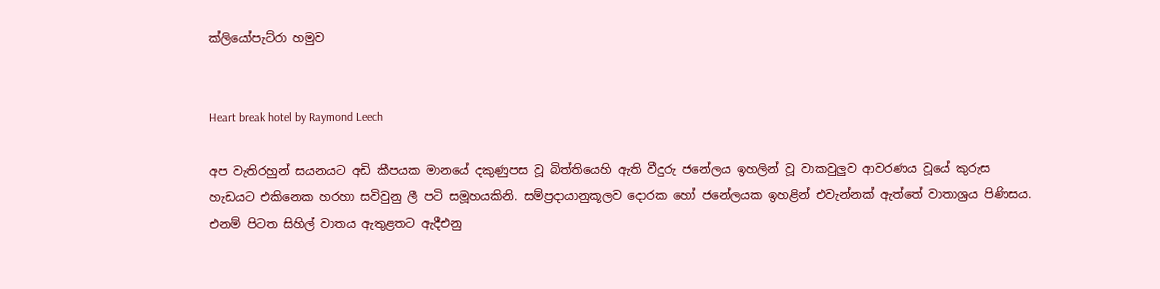ක්ලියෝපැට්රා හමුව


Heart break hotel by Raymond Leech

අප වැතිරහුන් සයනයට අඩි කීපයක මානයේ දකුණුපස වූ බිත්තියෙහි ඇති වීදුරු ජනේලය ඉහලින් වූ වාකවුලුව ආවරණය වූයේ කුරුස හැඩයට එකිනෙක හරහා සවිවුනු ලී පටි සමූහයකිනි. සම්ප්‍රදායානුකූලව දොරක හෝ ජනේලයක ඉහළින් එවැන්නක් ඇත්තේ වාතාශ්‍රය පිණිසය. එනම් පිටත සිහිල් වාතය ඇතුළතට ඇදීඑනු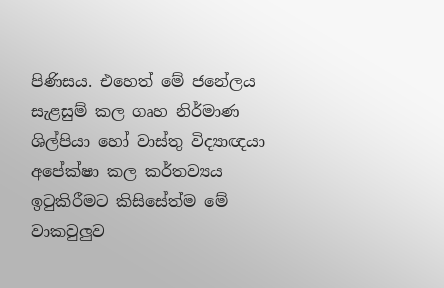පිණිසය. එහෙත් මේ ජනේලය සැළසුම් කල ගෘහ නිර්මාණ ශිල්පියා හෝ වාස්තු විද්‍යාඥයා අපේක්ෂා කල කර්තව්‍යය ඉටුකිරීමට කිසිසේත්ම මේ වාකවුලුව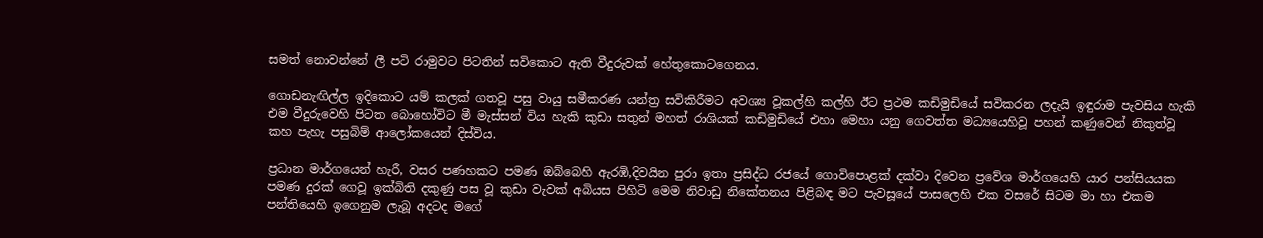සමත් නොවන්නේ ලී පටි රාමුවට පිටතින් සවිකොට ඇති වීදුරුවක් හේතුකොටගෙනය.

ගොඩනැඟිල්ල ඉදිකොට යම් කලක් ගතවූ පසු වායු සමීකරණ යන්ත්‍ර සවිකිරීමට අවශ්‍ය වූකල්හි කල්හි ඊට ප්‍රථම කඩිමුඩියේ සවිකරන ලදැයි ඉඳුරාම පැවසිය හැකි එම වීදුරුවෙහි පිටත බොහෝවිට මී මැස්සන් විය හැකි කුඩා සතුන් මහත් රාශියක් කඩිමුඩියේ එහා මෙහා යනු ගෙවත්ත මධ්‍යයෙහිවූ පහන් කණුවෙන් නිකුත්වූ කහ පැහැ පසුබිම් ආලෝකයෙන් දිස්විය.

ප්‍රධාන මාර්ගයෙන් හැරී, වසර පණහකට පමණ ඔබ්බෙහි ඇරඹි,දිවයින පුරා ඉතා ප්‍රසිද්ධ රජයේ ගොවිපොළක් දක්වා දිවෙන ප්‍රවේශ මාර්ගයෙහි යාර පන්සියයක පමණ දුරක් ගෙවූ ඉක්බිති දකුණු පස වූ කුඩා වැවක් අබියස පිහිටි මෙම නිවාඩු නිකේතනය පිළිබඳ මට පැවසූයේ පාසලෙහි එක වසරේ සිටම මා හා එකම පන්තියෙහි ඉගෙනුම ලැබූ අදටද මගේ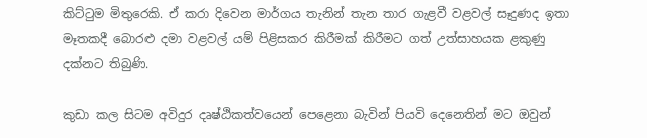කිට්ටුම මිතුරෙකි. ඒ කරා දිවෙන මාර්ගය තැනින් තැන තාර ගැළවී වළවල් සෑදුණද ඉතා මෑතකදී බොරළු දමා වළවල් යම් පිළිසකර කිරීමක් කිරීමට ගත් උත්සාහයක ළකුණු දක්නට තිබුණි.

කුඩා කල සිටම අවිදුර දෘෂ්ඨිකත්වයෙන් පෙළෙනා බැවින් පියවි දෙනෙතින් මට ඔවුන්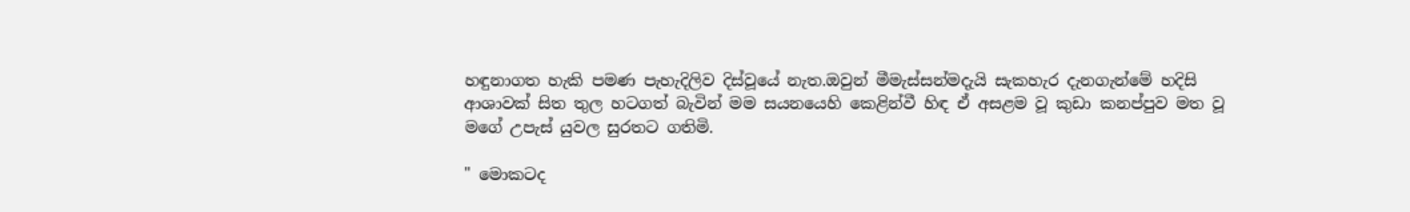හඳුනාගත හැකි පමණ පැහැදිලිව දිස්වූයේ නැත.ඔවුන් මීමැස්සන්මදැයි සැකහැර දැනගැන්මේ හදිසි ආශාවක් සිත තුල හටගත් බැවින් මම සයනයෙහි කෙළින්වී හිඳ ඒ අසළම වූ කුඩා කනප්පුව මත වූ මගේ උපැස් යුවල සුරතට ගතිමි.

" මොකටද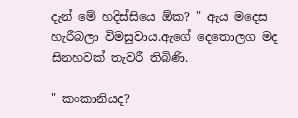දැන් මේ හදිස්සියෙ ඕක? " ඇය මදෙස හැරීබලා විමසුවාය.ඇගේ දෙතොලග මද සිනහවක් තැවරී තිබිණි.

" කංකානියද?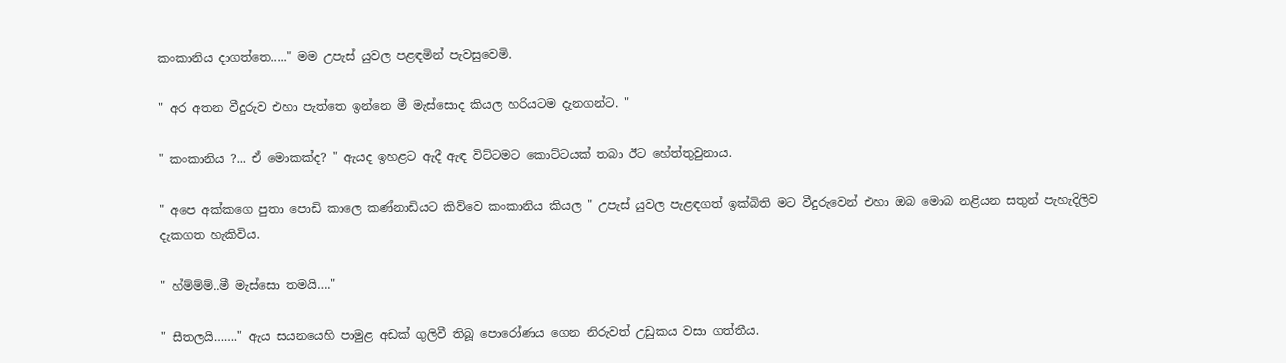කංකානිය දාගත්තෙ....." මම උපැස් යුවල පළඳමින් පැවසුවෙමි.

" අර අතන වීදුරුව එහා පැත්තෙ ඉන්නෙ මී මැස්සොද කියල හරියටම දැනගන්ට. "

" කංකානිය ?... ඒ මොකක්ද? " ඇයද ඉහළට ඇදී ඇඳ විට්ටමට කොට්ටයක් තබා ඊට හේත්තුවුනාය.

" අපෙ අක්කගෙ පුතා පොඩි කාලෙ කණ්නාඩියට කිව්වෙ කංකානිය කියල " උපැස් යුවල පැළඳගත් ඉක්බිති මට වීදුරුවෙන් එහා ඔබ මොබ නළියන සතුන් පැහැදිලිව දැකගත හැකිවිය.

" හ්ම්ම්ම්..මී මැස්සො තමයි…."

" සීතලයි……." ඇය සයනයෙහි පාමුළ අඩක් ගුලිවී තිබූ පොරෝණය ගෙන නිරුවත් උඩුකය වසා ගත්තීය.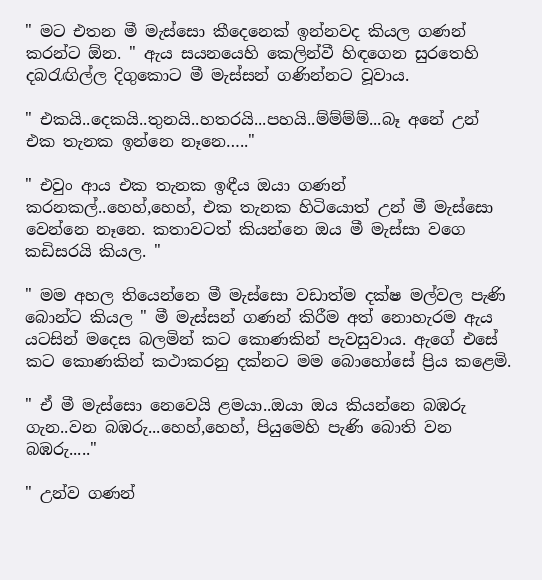" මට එතන මී මැස්සො කීදෙනෙක් ඉන්නවද කියල ගණන් කරන්ට ඕන. " ඇය සයනයෙහි කෙලින්වී හිඳගෙන සුරතෙහි දබරැඟිල්ල දිගුකොට මී මැස්සන් ගණින්නට වූවාය.

" එකයි..දෙකයි..තුනයි..හතරයි...පහයි..ම්ම්ම්ම්...බෑ අනේ උන් එක තැනක ඉන්නෙ නෑනෙ….."

" එවුං ආය එක තැනක ඉඳීය ඔයා ගණන් කරනකල්..හෙහ්,හෙහ්, එක තැනක හිටියොත් උන් මී මැස්සො වෙන්නෙ නෑනෙ. කතාවටත් කියන්නෙ ඔය මී මැස්සා වගෙ කඩිසරයි කියල. "

" මම අහල තියෙන්නෙ මී මැස්සො වඩාත්ම දක්ෂ මල්වල පැණි බොන්ට කියල " මී මැස්සන් ගණන් කිරීම අත් නොහැරම ඇය යටසින් මදෙස බලමින් කට කොණකින් පැවසුවාය. ඇගේ එසේ කට කොණකින් කථාකරනු දක්නට මම බොහෝසේ ප්‍රිය කළෙමි.

" ඒ මී මැස්සො නෙවෙයි ළමයා..ඔයා ඔය කියන්නෙ බඹරු ගැන..වන බඹරු...හෙහ්,හෙහ්, පියුමෙහි පැණි බොති වන බඹරු....."

" උන්ව ගණන්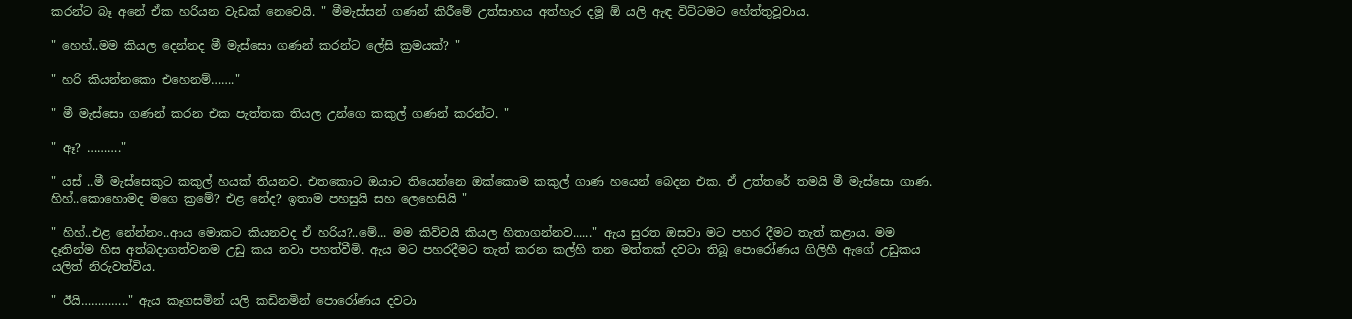කරන්ට බෑ අනේ ඒක හරියන වැඩක් නෙවෙයි. " මීමැස්සන් ගණන් කිරීමේ උත්සාහය අත්හැර දමූ ඕ යලි ඇඳ විට්ටමට හේත්තුවූවාය.

" හෙහ්..මම කියල දෙන්නද මී මැස්සො ගණන් කරන්ට ලේසි ක්‍රමයක්? "

" හරි කියන්නකො එහෙනම්……."

" මී මැස්සො ගණන් කරන එක පැත්තක තියල උන්ගෙ කකුල් ගණන් කරන්ට. "

" ඈ? ………."

" යස් ..මී මැස්සෙකුට කකුල් හයක් තියනව. එතකොට ඔයාට තියෙන්නෙ ඔක්කොම කකුල් ගාණ හයෙන් බෙදන එක. ඒ උත්තරේ තමයි මී මැස්සො ගාණ. හිහ්..කොහොමද මගෙ ක්‍රමේ? එළ නේද? ඉතාම පහසුයි සහ ලෙහෙසියි "

" හිහ්..එළ නේන්නං..ආය මොකට කියනවද ඒ හරිය?..මේ... මම කිව්වයි කියල හිතාගන්නව......" ඇය සුරත ඔසවා මට පහර දීමට තැත් කළාය. මම දෑතින්ම හිස අත්බදාගත්වනම උඩු කය නවා පහත්වීමි. ඇය මට පහරදීමට තැත් කරන කල්හි තන මත්තක් දවටා තිබූ පොරෝණය ගිලිහී ඇගේ උඩුකය යලිත් නිරුවත්විය.

" ඊයි………….." ඇය කෑගසමින් යලි කඩිනමින් පොරෝණය දවටා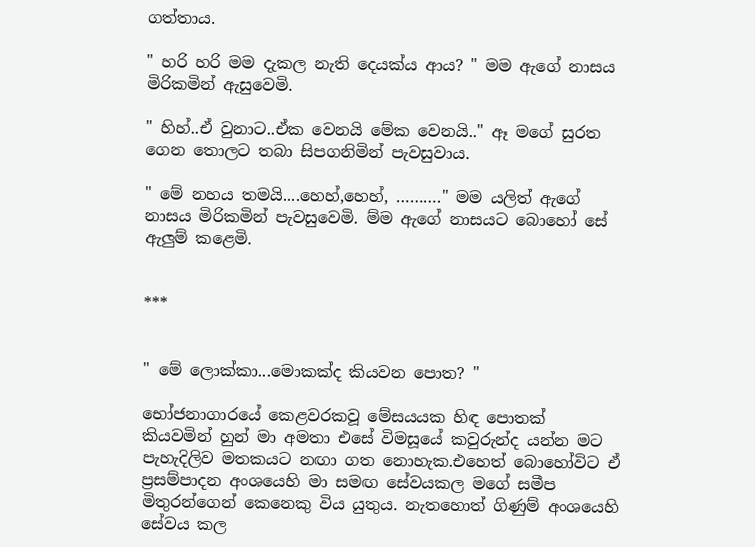ගත්තාය.

" හරි හරි මම දැකල නැති දෙයක්ය ආය? " මම ඇගේ නාසය මිරිකමින් ඇසුවෙමි.

" හිහ්..ඒ වුනාට..ඒක වෙනයි මේක වෙනයි.." ඈ මගේ සුරත ගෙන තොලට තබා සිපගනිමින් පැවසුවාය.

" මේ නහය තමයි....හෙහ්,හෙහ්, ………." මම යලිත් ඇගේ නාසය මිරිකමින් පැවසුවෙමි. ම්ම ඇගේ නාසයට බොහෝ සේ ඇලුම් කළෙමි.


***


" මේ ලොක්කා...මොකක්ද කියවන පොත? "

භෝජනාගාරයේ කෙළවරකවූ මේසයයක හිඳ පොතක් කියවමින් හුන් මා අමතා එසේ විමසූයේ කවුරුන්ද යන්න මට පැහැදිලිව මතකයට නඟා ගත නොහැක.එහෙත් බොහෝවිට ඒ ප්‍රසම්පාදන අංශයෙහි මා සමඟ සේවයකල මගේ සමීප මිතුරන්ගෙන් කෙනෙකු විය යුතුය. නැතහොත් ගිණුම් අංශයෙහි සේවය කල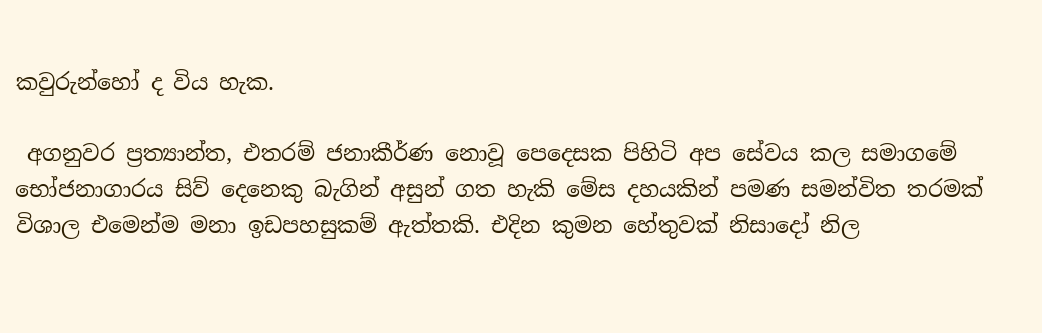කවුරුන්හෝ ද විය හැක.

 අගනුවර ප්‍රත්‍යාන්ත, එතරම් ජනාකීර්ණ නොවූ පෙදෙසක පිහිටි අප සේවය කල සමාගමේ භෝජනාගාරය සිව් දෙනෙකු බැගින් අසුන් ගත හැකි මේස දහයකින් පමණ සමන්විත තරමක් විශාල එමෙන්ම මනා ඉඩපහසුකම් ඇත්තකි. එදින කුමන හේතුවක් නිසාදෝ නිල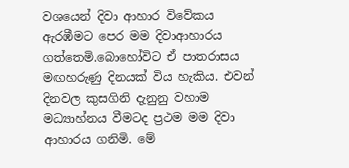වශයෙන් දිවා ආහාර විවේකය ඇරඹීමට පෙර මම දිවාආහාරය ගත්තෙමි.බොහෝවිට ඒ පාතරාසය මඟහරුණු දිනයක් විය හැකිය. එවන් දිනවල කුසගිනි දැනුනු වහාම මධ්‍යාහ්නය වීමටද ප්‍රථම මම දිවා ආහාරය ගනිමි. මේ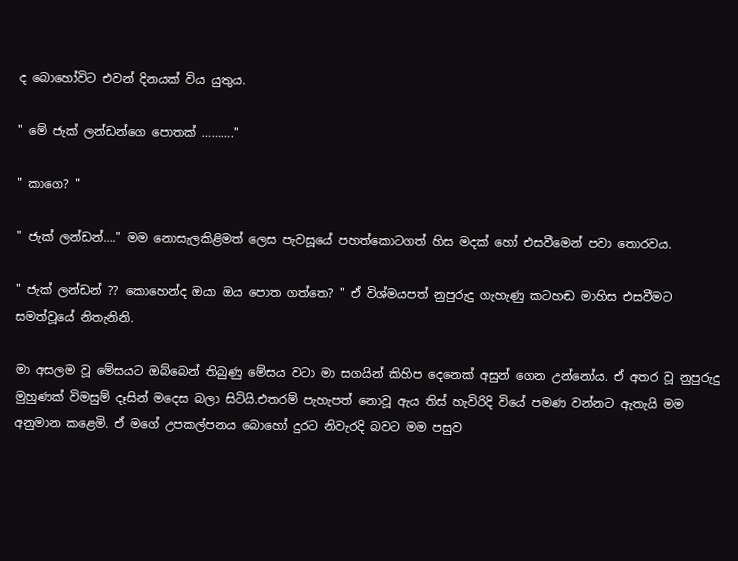ද බොහෝවිට එවන් දිනයක් විය යුතුය.

" මේ ජැක් ලන්ඩන්ගෙ පොතක් ………."

" කාගෙ? "

" ජැක් ලන්ඩන්…." මම නොසැලකිළිමත් ලෙස පැවසූයේ පහත්කොටගත් හිස මදක් හෝ එසවීමෙන් පවා තොරවය.

" ජැක් ලන්ඩන් ?? කොහෙන්ද ඔයා ඔය පොත ගත්තෙ? " ඒ විශ්මයපත් නුපුරුදු ගැහැණු කටහඬ මාහිස එසවීමට සමත්වූයේ නිතැනිනි.

මා අසලම වූ මේසයට ඔබ්බෙන් තිබුණු මේසය වටා මා සගයින් කිහිප දෙනෙක් අසුන් ගෙන උන්නෝය. ඒ අතර වූ නුපුරුදු මුහුණක් විමසුම් දෑසින් මදෙස බලා සිටියි.එතරම් පැහැපත් නොවූ ඇය තිස් හැවිරිදි වියේ පමණ වන්නට ඇතැයි මම අනුමාන කළෙමි. ඒ මගේ උපකල්පනය බොහෝ දුරට නිවැරදි බවට මම පසුව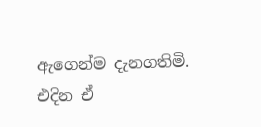ඇගෙන්ම දැනගතිමි. එදින ඒ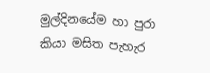මුල්දිනයේම හා පුරා කියා මසිත පැහැර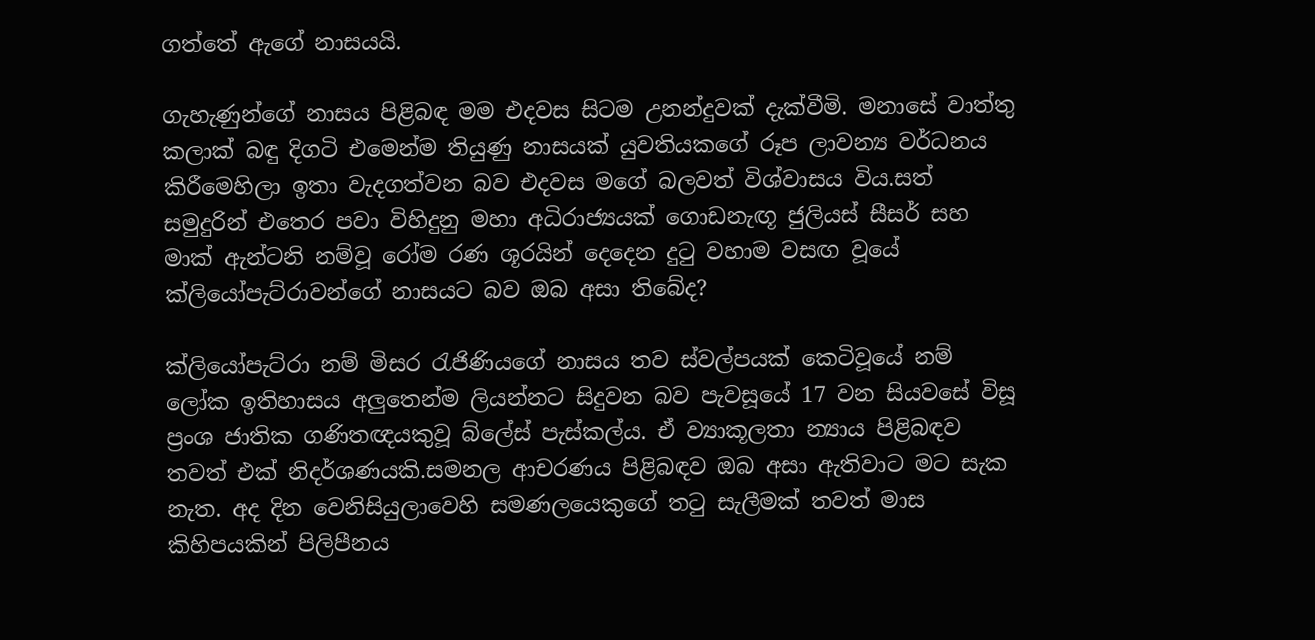ගත්තේ ඇගේ නාසයයි.

ගැහැණුන්ගේ නාසය පිළිබඳ මම එදවස සිටම උනන්දුවක් දැක්වීමි. මනාසේ වාත්තු කලාක් බඳු දිගටි එමෙන්ම තියුණු නාසයක් යුවතියකගේ රූප ලාවන්‍ය වර්ධනය කිරීමෙහිලා ඉතා වැදගත්වන බව එදවස මගේ බලවත් විශ්වාසය විය.සත් සමුදුරින් එතෙර පවා විහිදුනු මහා අධිරාජ්‍යයක් ගොඩනැඟූ ජුලියස් සීසර් සහ මාක් ඇන්ටනි නම්වූ රෝම රණ ශූරයින් දෙදෙන දුටු වහාම වසඟ වූයේ ක්ලියෝපැට්රාවන්ගේ නාසයට බව ඔබ අසා තිබේද?

ක්ලියෝපැට්රා නම් මිසර රැජිණියගේ නාසය තව ස්වල්පයක් කෙටිවූයේ නම් ලෝක ඉතිහාසය අලුතෙන්ම ලියන්නට සිදුවන බව පැවසූයේ 17 වන සියවසේ විසූ ප්‍රංශ ජාතික ගණිතඥයකුවූ බ්ලේස් පැස්කල්ය. ඒ ව්‍යාකූලතා න්‍යාය පිළිබඳව තවත් එක් නිදර්ශණයකි.සමනල ආචරණය පිළිබඳව ඔබ අසා ඇතිවාට මට සැක නැත. අද දින වෙනිසියුලාවෙහි සමණලයෙකුගේ තටු සැලීමක් තවත් මාස කිහිපයකින් පිලිපීනය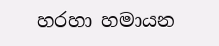හරහා හමායන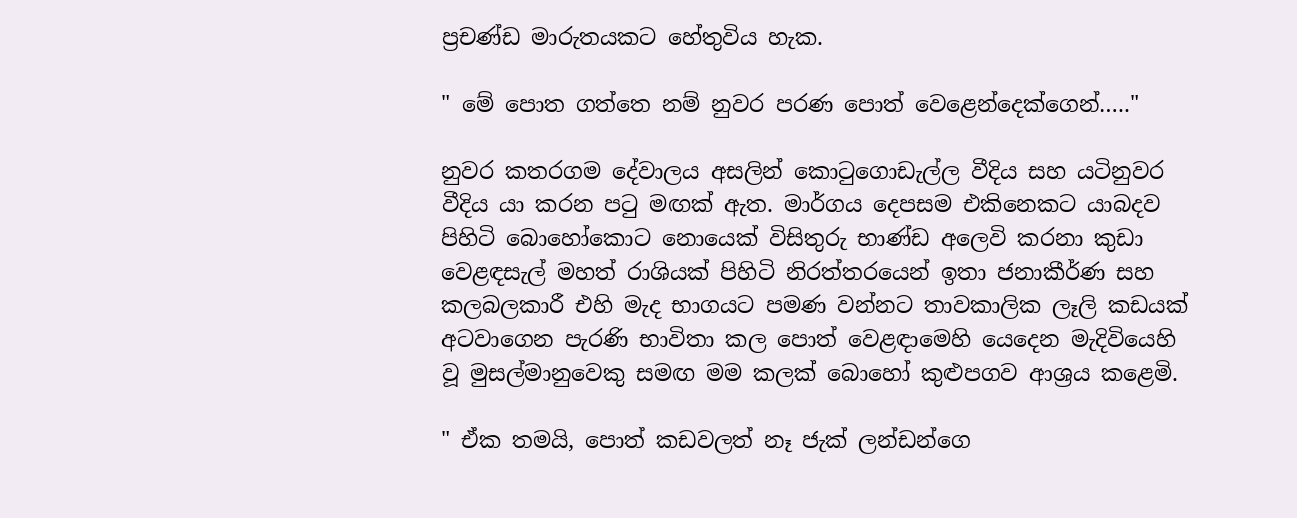ප්‍රචණ්ඩ මාරුතයකට හේතුවිය හැක.

" මේ පොත ගත්තෙ නම් නුවර පරණ පොත් වෙළෙන්දෙක්ගෙන්….."

නුවර කතරගම දේවාලය අසලින් කොටුගොඩැල්ල වීදිය සහ යටිනුවර වීදිය යා කරන පටු මඟක් ඇත. මාර්ගය දෙපසම එකිනෙකට යාබදව පිහිටි බොහෝකොට නොයෙක් විසිතුරු භාණ්ඩ අලෙවි කරනා කුඩා වෙළඳසැල් මහත් රාශියක් පිහිටි නිරත්තරයෙන් ඉතා ජනාකීර්ණ සහ කලබලකාරී එහි මැද භාගයට පමණ වන්නට තාවකාලික ලෑලි කඩයක් අටවාගෙන පැරණි භාවිතා කල පොත් වෙළඳාමෙහි යෙදෙන මැදිවියෙහි වූ මුසල්මානුවෙකු සමඟ මම කලක් බොහෝ කුළුපගව ආශ්‍රය කළෙමි.

" ඒක තමයි, පොත් කඩවලත් නෑ ජැක් ලන්ඩන්ගෙ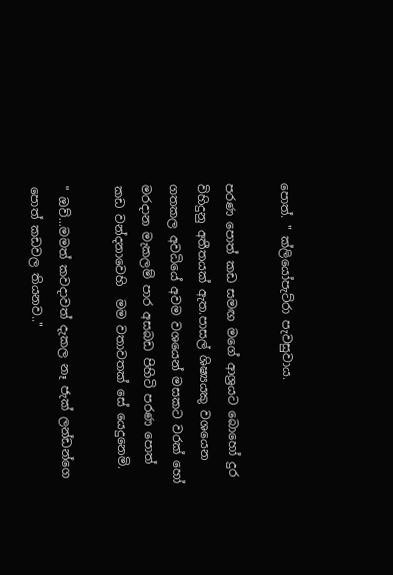පොත්. " ක්ලියෝපැට්රා පැවසුවාය.

පරණ පොත් කඩ සමඟ මගේ ආශ්‍රයට බොහෝ දුර විහිදුනු අතීතයක් ඇත.පාසල් ශිෂ්‍යයකු වශයෙන ගතකල අවධියේ අවම වශයෙන් මසකට වරක් හෝ මරදාන මැකලම් පාර අසබඩ පිහිටි පරණ පොත් කඩ වන්දනාවෙහි  මම වතාවතක් සේ යෙදුනෙමි.

" ඔව්...මමත් කවදාවත් දැකල නෑ ජැක් ලන්ඩන්ගෙ පොත් කඩවල තියනව.."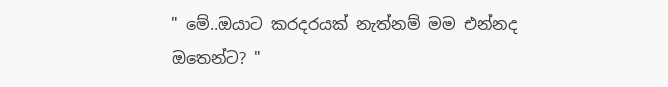" මේ..ඔයාට කරදරයක් නැත්නම් මම එන්නද ඔතෙන්ට? "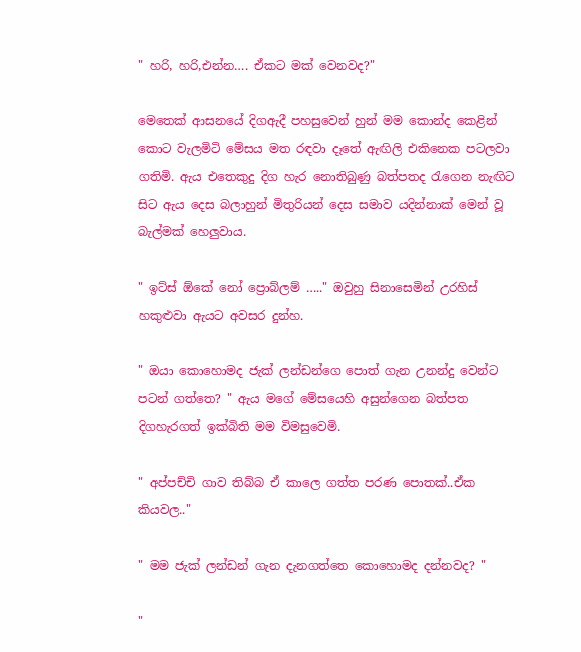" හරි, හරි,එන්න…. ඒකට මක් වෙනවද?"

මෙතෙක් ආසනයේ දිගඇදී පහසුවෙන් හුන් මම කොන්ද කෙළින් කොට වැලමිටි මේසය මත රඳවා දෑතේ ඇඟිලි එකිනෙක පටලවා ගතිමි. ඇය එතෙකුදු දිග හැර නොතිබුණු බත්පතද රැගෙන නැඟිට සිට ඇය දෙස බලාහුන් මිතුරියන් දෙස සමාව යදින්නාක් මෙන් වූ බැල්මක් හෙලුවාය.

" ඉට්ස් ඕකේ නෝ ප්‍රොබ්ලම් ….." ඔවුහු සිනාසෙමින් උරහිස් හකුළුවා ඇයට අවසර දුන්හ.

" ඔයා කොහොමද ජැක් ලන්ඩන්ගෙ පොත් ගැන උනන්දු වෙන්ට පටන් ගත්තෙ? " ඇය මගේ මේසයෙහි අසුන්ගෙන බත්පත දිගහැරගත් ඉක්බිති මම විමසුවෙමි.

" අප්පච්චි ගාව තිබ්බ ඒ කාලෙ ගත්ත පරණ පොතක්..ඒක කියවල.."

" මම ජැක් ලන්ඩන් ගැන දැනගත්තෙ කොහොමද දන්නවද? "

"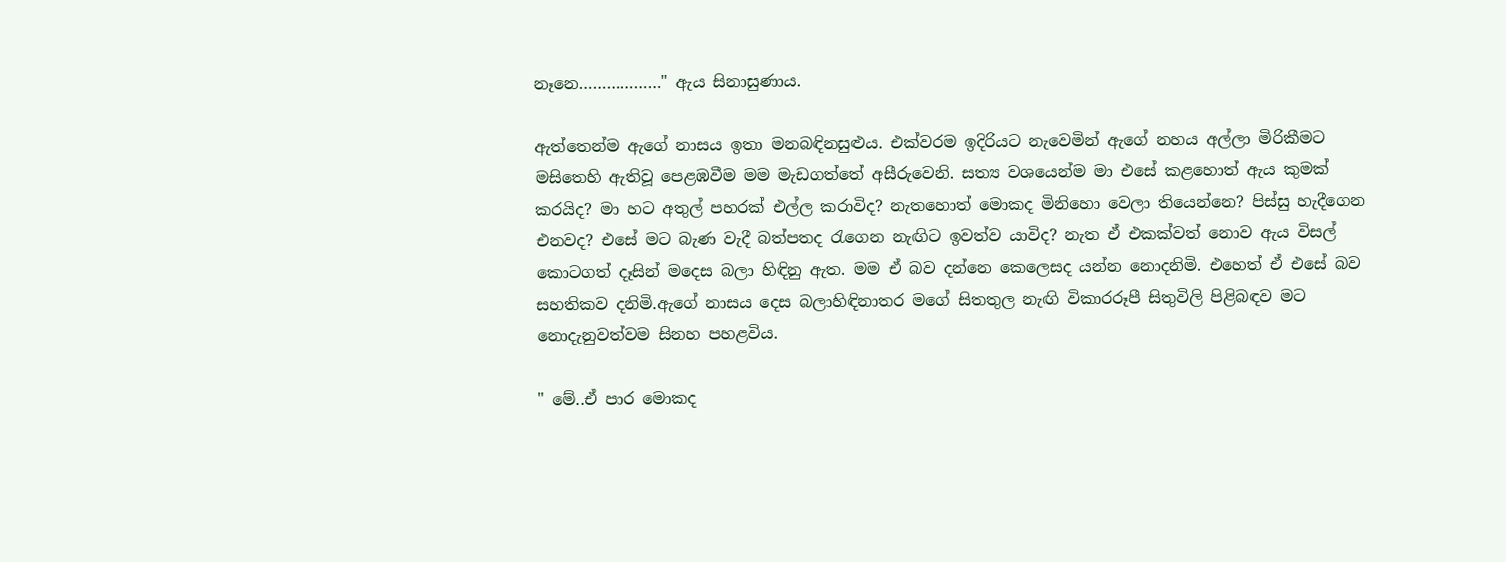නෑනෙ………………" ඇය සිනාසුණාය.

ඇත්තෙන්ම ඇගේ නාසය ඉතා මනබඳිනසුළුය. එක්වරම ඉදිරියට නැවෙමින් ඇගේ නහය අල්ලා මිරිකීමට මසිතෙහි ඇතිවූ පෙළඹවීම මම මැඩගත්තේ අසීරුවෙනි. සත්‍ය වශයෙන්ම මා එසේ කළහොත් ඇය කුමක් කරයිද? මා හට අතුල් පහරක් එල්ල කරාවිද? නැතහොත් මොකද මිනිහො වෙලා තියෙන්නෙ? පිස්සු හැදීගෙන එනවද? එසේ මට බැණ වැදී බත්පතද රැගෙන නැඟිට ඉවත්ව යාවිද? නැත ඒ එකක්වත් නොව ඇය විසල් කොටගත් දෑසින් මදෙස බලා හිඳිනු ඇත. මම ඒ බව දන්නෙ කෙලෙසද යන්න නොදනිමි. එහෙත් ඒ එසේ බව සහතිකව දනිමි.ඇගේ නාසය දෙස බලාහිඳිනාතර මගේ සිතතුල නැඟි විකාරරූපී සිතුවිලි පිළිබඳව මට නොදැනුවත්වම සිනහ පහළවිය.

" මේ..ඒ පාර මොකද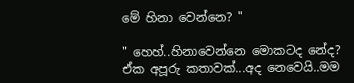මේ හිනා වෙන්නෙ? "

" හෙහ්..හිනාවෙන්නෙ මොකටද නේද? ඒක අපූරු කතාවක්...අද නෙවෙයි..මම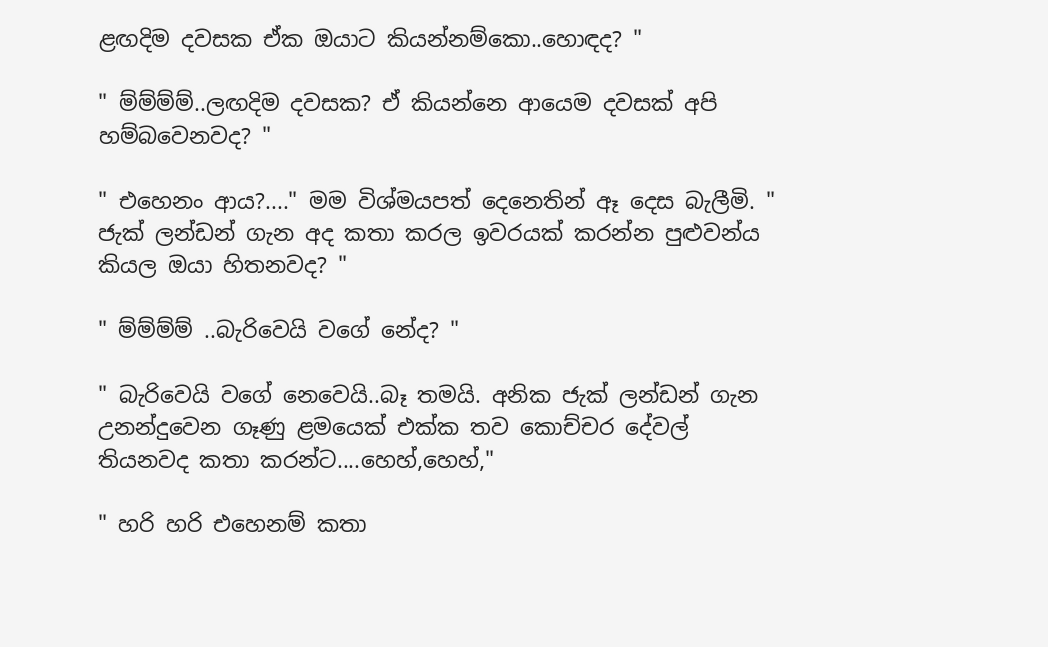ළඟදිම දවසක ඒක ඔයාට කියන්නම්කො..හොඳද? "

" ම්ම්ම්ම්..ලඟදිම දවසක? ඒ කියන්නෙ ආයෙම දවසක් අපි හම්බවෙනවද? "

" එහෙනං ආය?...." මම විශ්මයපත් දෙනෙතින් ඈ දෙස බැලීමි. " ජැක් ලන්ඩන් ගැන අද කතා කරල ඉවරයක් කරන්න පුළුවන්ය කියල ඔයා හිතනවද? "

" ම්ම්ම්ම් ..බැරිවෙයි වගේ නේද? "

" බැරිවෙයි වගේ නෙවෙයි..බෑ තමයි. අනික ජැක් ලන්ඩන් ගැන උනන්දුවෙන ගෑණු ළමයෙක් එක්ක තව කොච්චර දේවල් තියනවද කතා කරන්ට....හෙහ්,හෙහ්,"

" හරි හරි එහෙනම් කතා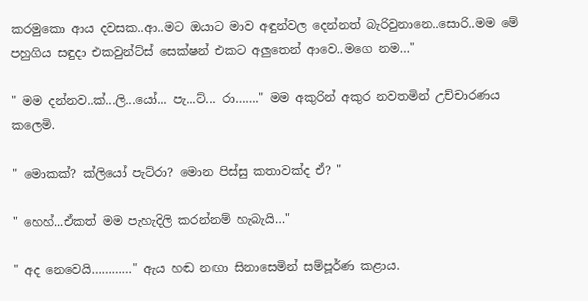කරමුකො ආය දවසක..ආ..මට ඔයාට මාව අඳුන්වල දෙන්නත් බැරිවුනානෙ..සොරි..මම මේ පහුගිය සඳුදා එකවුන්ට්ස් සෙක්ෂන් එකට අලුතෙන් ආවෙ..මගෙ නම…"

" මම දන්නව..ක්...ලි...යෝ... පැ...ට්... රා……." මම අකුරින් අකුර නවතමින් උච්චාරණය කලෙමි.

" මොකක්? ක්ලියෝ පැට්රා? මොන පිස්සු කතාවක්ද ඒ? "

" හෙහ්...ඒකත් මම පැහැදිලි කරන්නම් හැබැයි…"

" අද නෙවෙයි…………" ඇය හඬ නඟා සිනාසෙමින් සම්පූර්ණ කළාය.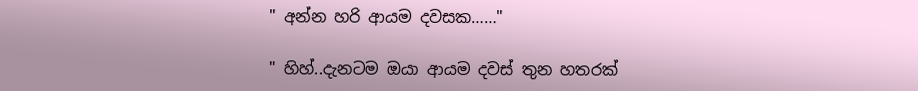" අන්න හරි ආයම දවසක……"

" හිහ්..දැනටම ඔයා ආයම දවස් තුන හතරක්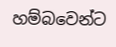හම්බවෙන්ට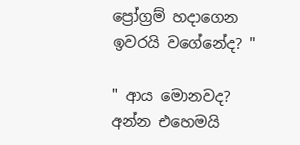ප්‍රෝග්‍රම් හදාගෙන ඉවරයි වගේනේද? "

" ආය මොනවද? අන්න එහෙමයි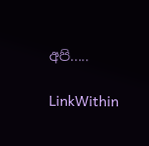අපි.....

LinkWithin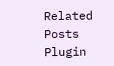Related Posts Plugin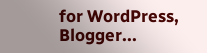for WordPress, Blogger...